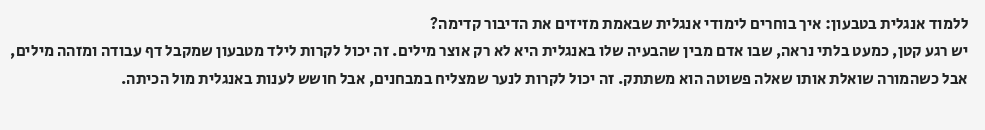ללמוד אנגלית בטבעון: איך בוחרים לימודי אנגלית שבאמת מזיזים את הדיבור קדימה?
יש רגע קטן, כמעט בלתי נראה, שבו אדם מבין שהבעיה שלו באנגלית היא לא רק אוצר מילים. זה יכול לקרות לילד מטבעון שמקבל דף עבודה ומזהה מילים, אבל כשהמורה שואלת אותו שאלה פשוטה הוא משתתק. זה יכול לקרות לנער שמצליח במבחנים, אבל חושש לענות באנגלית מול הכיתה.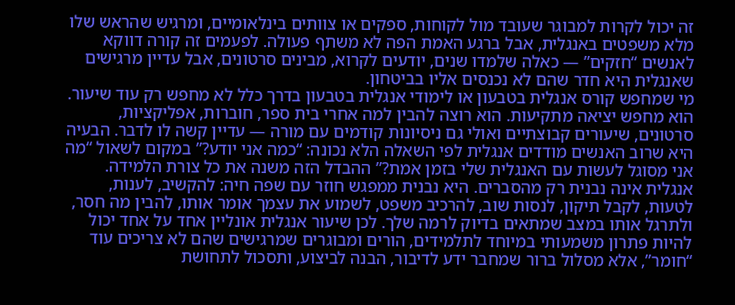זה יכול לקרות למבוגר שעובד מול לקוחות, ספקים או צוותים בינלאומיים, ומרגיש שהראש שלו מלא משפטים באנגלית, אבל ברגע האמת הפה לא משתף פעולה. לפעמים זה קורה דווקא לאנשים “חזקים” — כאלה שלמדו שנים, יודעים לקרוא, מבינים סרטונים, אבל עדיין מרגישים שאנגלית היא חדר שהם לא נכנסים אליו בביטחון.
מי שמחפש קורס אנגלית בטבעון או לימודי אנגלית בטבעון בדרך כלל לא מחפש רק עוד שיעור. הוא מחפש יציאה מתקיעות. הוא רוצה להבין למה אחרי בית ספר, חוברות, אפליקציות, סרטונים, שיעורים קבוצתיים ואולי גם ניסיונות קודמים עם מורה — עדיין קשה לו לדבר. הבעיה היא שרוב האנשים מודדים אנגלית לפי השאלה הלא נכונה: “כמה אני יודע?” במקום לשאול “מה אני מסוגל לעשות עם האנגלית שלי בזמן אמת?” ההבדל הזה משנה את כל צורת הלמידה.
אנגלית אינה נבנית רק מהסברים. היא נבנית ממפגש חוזר עם שפה חיה: להקשיב, לענות, לטעות, לקבל תיקון, לנסות שוב, להרכיב משפט, לשמוע את עצמך אומר אותו, להבין מה חסר, ולתרגל אותו במצב שמתאים בדיוק לרמה שלך. לכן שיעור אנגלית אונליין אחד על אחד יכול להיות פתרון משמעותי במיוחד לתלמידים, הורים ומבוגרים שמרגישים שהם לא צריכים עוד “חומר”, אלא מסלול ברור שמחבר ידע לדיבור, הבנה לביצוע, ותסכול לתחושת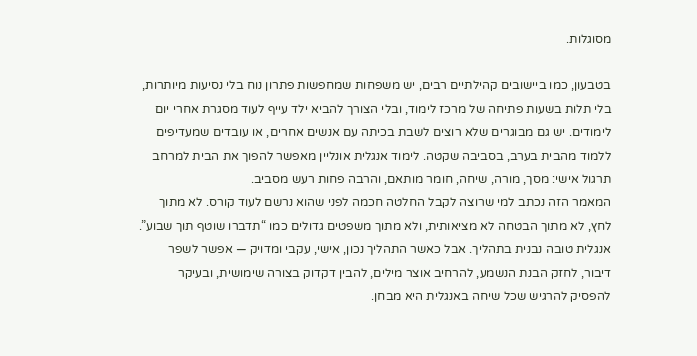מסוגלות.

בטבעון, כמו ביישובים קהילתיים רבים, יש משפחות שמחפשות פתרון נוח בלי נסיעות מיותרות, בלי תלות בשעות פתיחה של מרכז לימוד, ובלי הצורך להביא ילד עייף לעוד מסגרת אחרי יום לימודים. יש גם מבוגרים שלא רוצים לשבת בכיתה עם אנשים אחרים, או עובדים שמעדיפים ללמוד מהבית בערב, בסביבה שקטה. לימוד אנגלית אונליין מאפשר להפוך את הבית למרחב תרגול אישי: מסך, מורה, שיחה, חומר מותאם, והרבה פחות רעש מסביב.
המאמר הזה נכתב למי שרוצה לקבל החלטה חכמה לפני שהוא נרשם לעוד קורס. לא מתוך לחץ, לא מתוך הבטחה לא מציאותית, ולא מתוך משפטים גדולים כמו “תדברו שוטף תוך שבוע”. אנגלית טובה נבנית בתהליך. אבל כאשר התהליך נכון, אישי, עקבי ומדויק — אפשר לשפר דיבור, לחזק הבנת הנשמע, להרחיב אוצר מילים, להבין דקדוק בצורה שימושית, ובעיקר להפסיק להרגיש שכל שיחה באנגלית היא מבחן.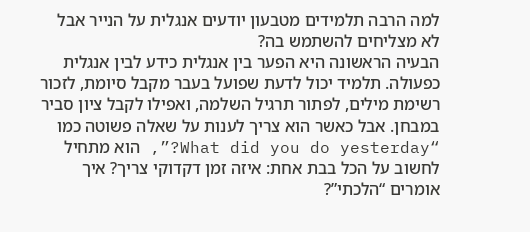למה הרבה תלמידים מטבעון יודעים אנגלית על הנייר אבל לא מצליחים להשתמש בה?
הבעיה הראשונה היא הפער בין אנגלית כידע לבין אנגלית כפעולה. תלמיד יכול לדעת שפועל בעבר מקבל סיומת, לזכור רשימת מילים, לפתור תרגיל השלמה, ואפילו לקבל ציון סביר במבחן. אבל כאשר הוא צריך לענות על שאלה פשוטה כמו “What did you do yesterday?”, הוא מתחיל לחשוב על הכל בבת אחת: איזה זמן דקדוקי צריך? איך אומרים “הלכתי”?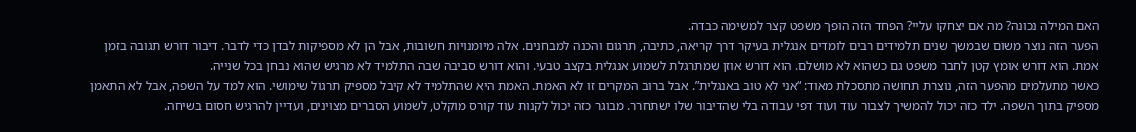האם המילה נכונה? מה אם יצחקו עליי? הפחד הזה הופך משפט קצר למשימה כבדה.
הפער הזה נוצר משום שבמשך שנים תלמידים רבים לומדים אנגלית בעיקר דרך קריאה, כתיבה, תרגום והכנה למבחנים. אלה מיומנויות חשובות, אבל הן לא מספיקות לבדן כדי לדבר. דיבור דורש תגובה בזמן אמת. הוא דורש אומץ קטן לחבר משפט גם כשהוא לא מושלם. הוא דורש אוזן שמתרגלת לשמוע אנגלית בקצב טבעי. והוא דורש סביבה שבה התלמיד לא מרגיש שהוא נבחן בכל שנייה.
כאשר מתעלמים מהפער הזה, נוצרת תחושה מתסכלת מאוד: “אני לא טוב באנגלית”. אבל ברוב המקרים זו לא האמת. האמת היא שהתלמיד לא קיבל מספיק תרגול שימושי. הוא למד על השפה, אבל לא התאמן מספיק בתוך השפה. ילד כזה יכול להמשיך לצבור עוד ועוד דפי עבודה בלי שהדיבור שלו ישתחרר. מבוגר כזה יכול לקנות עוד קורס מוקלט, לשמוע הסברים מצוינים, ועדיין להרגיש חסום בשיחה.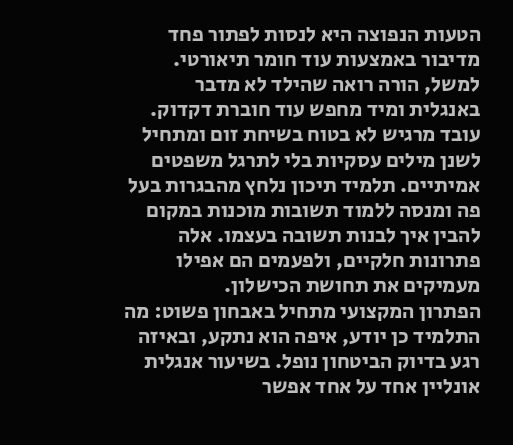הטעות הנפוצה היא לנסות לפתור פחד מדיבור באמצעות עוד חומר תיאורטי. למשל, הורה רואה שהילד לא מדבר באנגלית ומיד מחפש עוד חוברת דקדוק. עובד מרגיש לא בטוח בשיחת זום ומתחיל לשנן מילים עסקיות בלי לתרגל משפטים אמיתיים. תלמיד תיכון נלחץ מהבגרות בעל פה ומנסה ללמוד תשובות מוכנות במקום להבין איך לבנות תשובה בעצמו. אלה פתרונות חלקיים, ולפעמים הם אפילו מעמיקים את תחושת הכישלון.
הפתרון המקצועי מתחיל באבחון פשוט: מה התלמיד כן יודע, איפה הוא נתקע, ובאיזה רגע בדיוק הביטחון נופל. בשיעור אנגלית אונליין אחד על אחד אפשר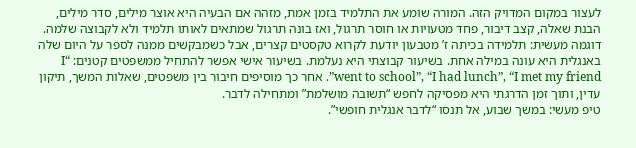לעצור במקום המדויק הזה. המורה שומע את התלמיד בזמן אמת, מזהה אם הבעיה היא אוצר מילים, סדר מילים, הבנת שאלה, קצב דיבור, פחד מטעויות או חוסר תרגול, ואז בונה תרגול שמתאים לאותו תלמיד ולא לקבוצה שלמה.
דוגמה מעשית: תלמידה בכיתה ז’ מטבעון יודעת לקרוא טקסטים קצרים, אבל כשמבקשים ממנה לספר על היום שלה באנגלית היא עונה במילה אחת. בשיעור קבוצתי היא נעלמת. בשיעור אישי אפשר להתחיל ממשפטים קטנים: “I went to school”, “I had lunch”, “I met my friend”. אחר כך מוסיפים חיבור בין משפטים, שאלות המשך, תיקון עדין, ותוך זמן הדרגתי היא מפסיקה לחפש “תשובה מושלמת” ומתחילה לדבר.
טיפ מעשי: במשך שבוע, אל תנסו “לדבר אנגלית חופשי”.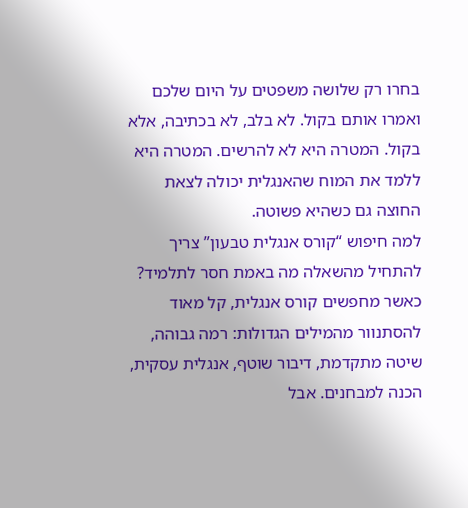בחרו רק שלושה משפטים על היום שלכם ואמרו אותם בקול. לא בלב, לא בכתיבה, אלא בקול. המטרה היא לא להרשים. המטרה היא ללמד את המוח שהאנגלית יכולה לצאת החוצה גם כשהיא פשוטה.
למה חיפוש “קורס אנגלית טבעון” צריך להתחיל מהשאלה מה באמת חסר לתלמיד?
כאשר מחפשים קורס אנגלית, קל מאוד להסתנוור מהמילים הגדולות: רמה גבוהה, שיטה מתקדמת, דיבור שוטף, אנגלית עסקית, הכנה למבחנים. אבל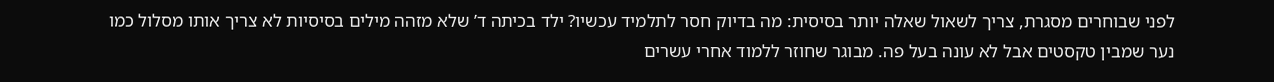לפני שבוחרים מסגרת, צריך לשאול שאלה יותר בסיסית: מה בדיוק חסר לתלמיד עכשיו? ילד בכיתה ד’ שלא מזהה מילים בסיסיות לא צריך אותו מסלול כמו נער שמבין טקסטים אבל לא עונה בעל פה. מבוגר שחוזר ללמוד אחרי עשרים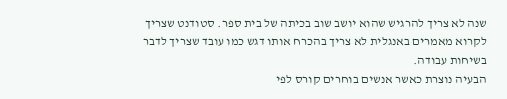שנה לא צריך להרגיש שהוא יושב שוב בכיתה של בית ספר. סטודנט שצריך לקרוא מאמרים באנגלית לא צריך בהכרח אותו דגש כמו עובד שצריך לדבר בשיחות עבודה.
הבעיה נוצרת כאשר אנשים בוחרים קורס לפי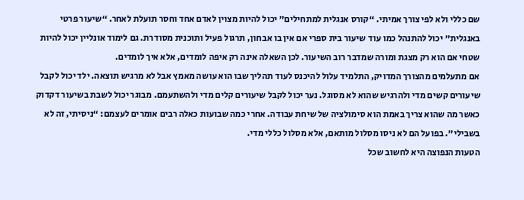שם כללי ולא לפי צורך אמיתי. “קורס אנגלית למתחילים” יכול להיות מצוין לאדם אחד וחסר תועלת לאחר. “שיעור פרטי באנגלית” יכול להתנהל כמו עוד שיעור בית ספרי אם אין בו אבחון, תרגול פעיל ותוכנית מסודרת. גם לימוד אונליין יכול להיות שטחי אם הוא רק מצגת ומורה שמדבר רוב השיעור. לכן השאלה אינה רק איפה לומדים, אלא איך לומדים.
אם מתעלמים מהצורך המדויק, התלמיד עלול להיכנס לעוד תהליך שבו הוא עושה מאמץ אבל לא מרגיש תוצאה. ילד יכול לקבל שיעורים קשים מדי ולהרגיש שהוא לא מסוגל. נער יכול לקבל שיעורים קלים מדי ולהשתעמם. מבוגר יכול לשבת בשיעור דקדוק כאשר מה שהוא צריך באמת הוא סימולציה של שיחת עבודה. אחרי כמה שבועות כאלה רבים אומרים לעצמם: “ניסיתי, זה לא בשבילי”. בפועל הם לא ניסו מסלול מותאם, אלא מסלול כללי מדי.
הטעות הנפוצה היא לחשוב שכל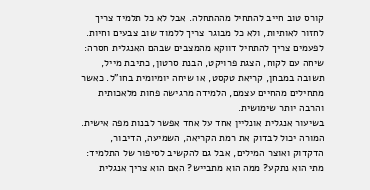קורס טוב חייב להתחיל מההתחלה. אבל לא כל תלמיד צריך לחזור לאותיות, ולא כל מבוגר צריך ללמוד שוב צבעים וחיות. לפעמים צריך להתחיל דווקא מהמצבים שבהם האנגלית חסרה: שיחה עם לקוח, הצגת פרויקט, הבנת סרטון, כתיבת מייל, תשובה במבחן, קריאת טקסט, או שיחה יומיומית בחו”ל. כאשר מתחילים מהחיים עצמם, הלמידה מרגישה פחות מלאכותית והרבה יותר שימושית.
בשיעור אנגלית אונליין אחד על אחד אפשר לבנות מפה אישית. המורה יכול לבדוק את רמת הקריאה, השמיעה, הדיבור, הדקדוק ואוצר המילים, אבל גם להקשיב לסיפור של התלמיד: מתי הוא נתקע? ממה הוא מתבייש? האם הוא צריך אנגלית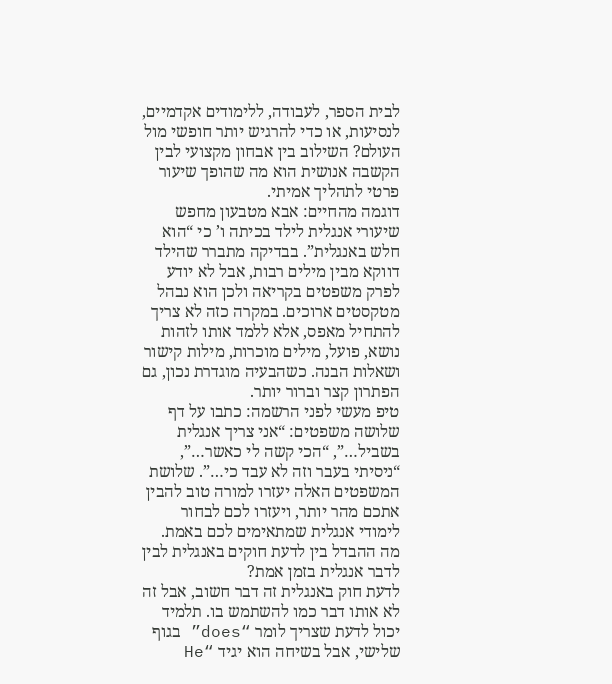לבית הספר, לעבודה, ללימודים אקדמיים, לנסיעות, או כדי להרגיש יותר חופשי מול העולם? השילוב בין אבחון מקצועי לבין הקשבה אנושית הוא מה שהופך שיעור פרטי לתהליך אמיתי.
דוגמה מהחיים: אבא מטבעון מחפש שיעורי אנגלית לילד בכיתה ו’ כי “הוא חלש באנגלית”. בבדיקה מתברר שהילד דווקא מבין מילים רבות, אבל לא יודע לפרק משפטים בקריאה ולכן הוא נבהל מטקסטים ארוכים. במקרה כזה לא צריך להתחיל מאפס, אלא ללמד אותו לזהות נושא, פועל, מילים מוכרות, מילות קישור ושאלות הבנה. כשהבעיה מוגדרת נכון, גם הפתרון קצר וברור יותר.
טיפ מעשי לפני הרשמה: כתבו על דף שלושה משפטים: “אני צריך אנגלית בשביל…”, “הכי קשה לי כאשר…”, “ניסיתי בעבר וזה לא עבד כי…”. שלושת המשפטים האלה יעזרו למורה טוב להבין אתכם מהר יותר, ויעזרו לכם לבחור לימודי אנגלית שמתאימים לכם באמת.
מה ההבדל בין לדעת חוקים באנגלית לבין לדבר אנגלית בזמן אמת?
לדעת חוק באנגלית זה דבר חשוב, אבל זה לא אותו דבר כמו להשתמש בו. תלמיד יכול לדעת שצריך לומר “does” בגוף שלישי, אבל בשיחה הוא יגיד “He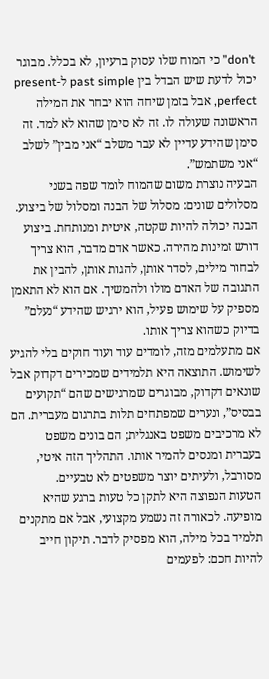don’t” כי המוח שלו עסוק ברעיון, לא בכלל. מבוגר יכול לדעת שיש הבדל בין past simple ל-present perfect, אבל בזמן שיחה הוא יבחר את המילה הראשונה שעולה לו. זה לא סימן שהוא לא למד. זה סימן שהידע עדיין לא עבר משלב “אני מבין” לשלב “אני משתמש”.
הבעיה נוצרת משום שהמוח לומד שפה בשני מסלולים שונים: מסלול של הבנה ומסלול של ביצוע. הבנה יכולה להיות שקטה, איטית ומנותחת. ביצוע דורש זמינות מהירה. כאשר אדם מדבר, הוא צריך לבחור מילים, לסדר אותן, להגות אותן, להבין את התגובה של האדם מולו ולהמשיך. אם הוא לא התאמן מספיק על שימוש פעיל, הוא ירגיש שהידע “נעלם” בדיוק כשהוא צריך אותו.
אם מתעלמים מזה, לומדים עוד ועוד חוקים בלי להגיע לשימוש. התוצאה היא תלמידים שמכירים דקדוק אבל שונאים דקדוק, מבוגרים שמרגישים שהם “תקועים בבסיס”, ונערים שמפתחים תלות בתרגום מעברית. הם לא מרכיבים משפט באנגלית; הם בונים משפט בעברית ומנסים להמיר אותו. התהליך הזה איטי, מסורבל, ולעיתים יוצר משפטים לא טבעיים.
הטעות הנפוצה היא לתקן כל טעות ברגע שהיא מופיעה. לכאורה זה נשמע מקצועי, אבל אם מתקנים תלמיד בכל מילה, הוא מפסיק לדבר. תיקון חייב להיות חכם: לפעמים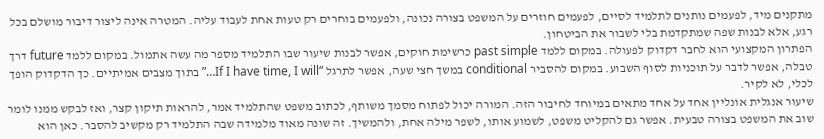מתקנים מיד, לפעמים נותנים לתלמיד לסיים, לפעמים חוזרים על המשפט בצורה נכונה, ולפעמים בוחרים רק טעות אחת לעבוד עליה. המטרה אינה ליצור דיבור מושלם בכל רגע, אלא לבנות שפה שמתקדמת בלי לשבור את הביטחון.
הפתרון המקצועי הוא לחבר דקדוק לפעולה. במקום ללמד past simple כרשימת חוקים, אפשר לבנות שיעור שבו התלמיד מספר מה עשה אתמול. במקום ללמד future דרך טבלה, אפשר לדבר על תוכניות לסוף השבוע. במקום להסביר conditional במשך חצי שעה, אפשר לתרגל “If I have time, I will…” בתוך מצבים אמיתיים. כך הדקדוק הופך לכלי, לא לקיר.
שיעור אנגלית אונליין אחד על אחד מתאים במיוחד לחיבור הזה. המורה יכול לפתוח מסמך משותף, לכתוב משפט שהתלמיד אמר, להראות תיקון קצר, ואז לבקש ממנו לומר שוב את המשפט בצורה טבעית. אפשר גם להקליט משפט, לשמוע אותו, לשפר מילה אחת, ולהמשיך. זה שונה מאוד מלמידה שבה התלמיד רק מקשיב להסבר. כאן הוא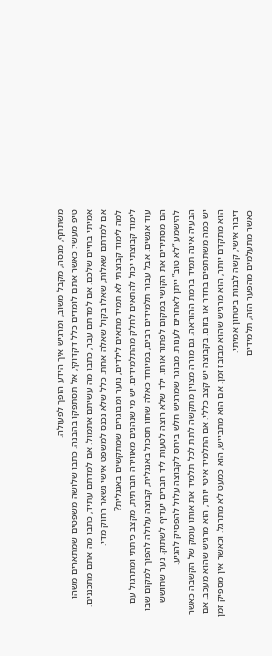משתתף, מנסה, מקבל משוב, ומרגיש איך הידע הופך לפעולה.
טיפ מעשי: כאשר אתם לומדים כלל דקדוקי, אל תסתפקו בהבנה. כתבו שלושה משפטים שמתארים משהו אמיתי בחיים שלכם. אם למדתם עבר, כתבו מה עשיתם אתמול. אם למדתם עתיד, כתבו מה אתם מתכננים. אם למדתם שאלות, שאלו בקול שאלה אחת. כלל שלא נכנס למשפט אישי נשאר רחוק מדי.
למה לימוד קבוצתי לא תמיד מתאים לילדים, נוער ומבוגרים שמתקשים באנגלית?
לימוד קבוצתי יכול להתאים לחלק מהתלמידים. יש מי שנהנים מאווירה חברתית, מקצב כיתתי ומתרגול עם עוד אנשים. אבל עבור תלמידים רבים, במיוחד כאלה שחוו תסכול באנגלית, קבוצה עלולה להפוך למקום שבו הם מסתירים את הקושי במקום לפתור אותו. ילד שלא רוצה לטעות ליד חברים יעדיף לשתוק. נער שחושש להישמע “לא טוב” ייתן לאחרים לענות. מבוגר שמרגיש חלש ביחס לקבוצה עלול להפסיק להגיע.
הבעיה אינה תמיד ברמת ההוראה. גם מורה מצוין מתקשה לתת לכל תלמיד את אותו עומק של הקשבה כאשר יש כמה משתתפים בחדר או בזום. בקבוצה יש קצב כללי. אם התלמיד איטי יותר, הוא מרגיש שהוא מעכב. אם הוא מתקדם יותר, הוא מרגיש שהוא מבזבז זמן. אם הוא מתבייש, הוא כמעט לא מתרגל. וכאשר אין מספיק זמן דיבור אישי, קשה לבנות ביטחון אמיתי.
כאשר מתעלמים מהפער הזה, תלמידים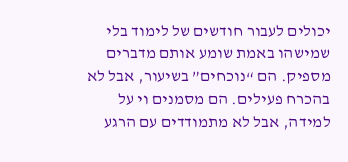יכולים לעבור חודשים של לימוד בלי שמישהו באמת שומע אותם מדברים מספיק. הם “נוכחים” בשיעור, אבל לא בהכרח פעילים. הם מסמנים וי על למידה, אבל לא מתמודדים עם הרגע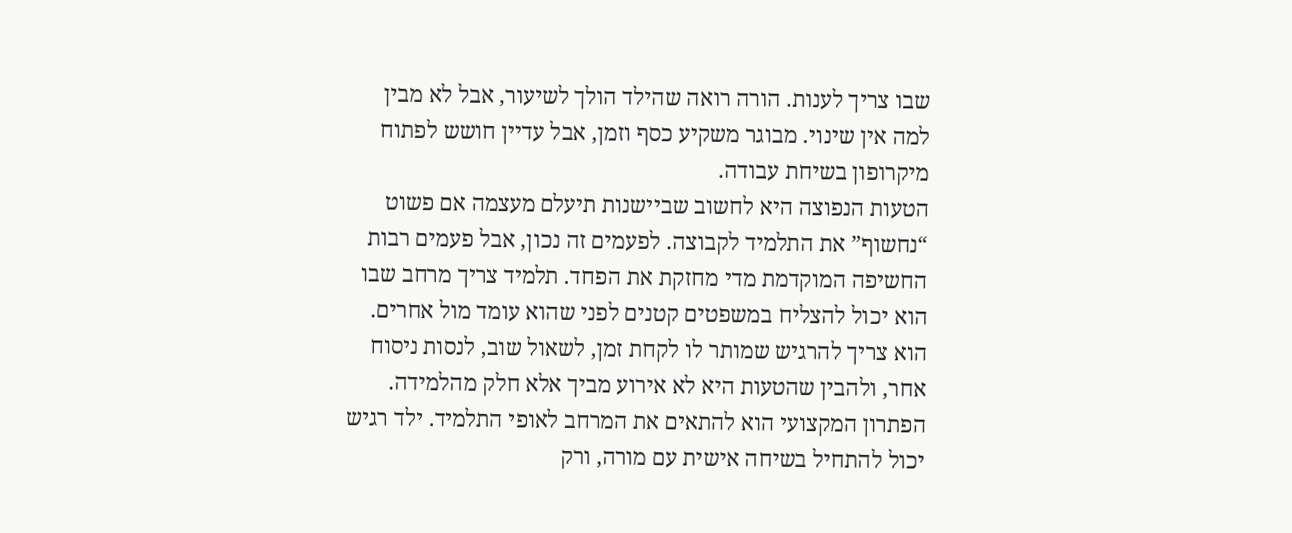שבו צריך לענות. הורה רואה שהילד הולך לשיעור, אבל לא מבין למה אין שינוי. מבוגר משקיע כסף וזמן, אבל עדיין חושש לפתוח מיקרופון בשיחת עבודה.
הטעות הנפוצה היא לחשוב שביישנות תיעלם מעצמה אם פשוט “נחשוף” את התלמיד לקבוצה. לפעמים זה נכון, אבל פעמים רבות החשיפה המוקדמת מדי מחזקת את הפחד. תלמיד צריך מרחב שבו הוא יכול להצליח במשפטים קטנים לפני שהוא עומד מול אחרים. הוא צריך להרגיש שמותר לו לקחת זמן, לשאול שוב, לנסות ניסוח אחר, ולהבין שהטעות היא לא אירוע מביך אלא חלק מהלמידה.
הפתרון המקצועי הוא להתאים את המרחב לאופי התלמיד. ילד רגיש יכול להתחיל בשיחה אישית עם מורה, ורק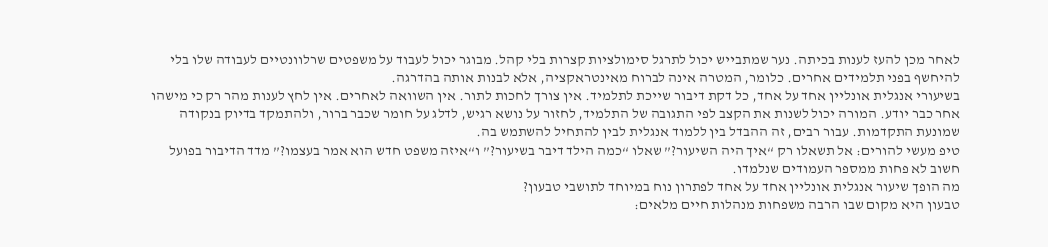לאחר מכן להעז לענות בכיתה. נער שמתבייש יכול לתרגל סימולציות קצרות בלי קהל. מבוגר יכול לעבוד על משפטים שרלוונטיים לעבודה שלו בלי להיחשף בפני תלמידים אחרים. כלומר, המטרה אינה לברוח מאינטראקציה, אלא לבנות אותה בהדרגה.
בשיעורי אנגלית אונליין אחד על אחד, כל דקת דיבור שייכת לתלמיד. אין צורך לחכות לתור. אין השוואה לאחרים. אין לחץ לענות מהר רק כי מישהו אחר כבר יודע. המורה יכול לשנות את הקצב לפי התגובה של התלמיד, לחזור על נושא רגיש, לדלג על חומר שכבר ברור, ולהתמקד בדיוק בנקודה שמונעת התקדמות. עבור רבים, זה ההבדל בין ללמוד אנגלית לבין להתחיל להשתמש בה.
טיפ מעשי להורים: אל תשאלו רק “איך היה השיעור?” שאלו “כמה הילד דיבר בשיעור?” ו“איזה משפט חדש הוא אמר בעצמו?” מדד הדיבור בפועל חשוב לא פחות ממספר העמודים שנלמדו.
מה הופך שיעור אנגלית אונליין אחד על אחד לפתרון נוח במיוחד לתושבי טבעון?
טבעון היא מקום שבו הרבה משפחות מנהלות חיים מלאים: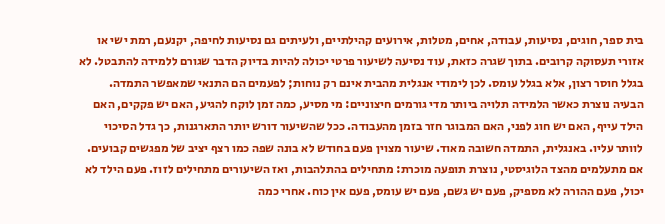בית ספר, חוגים, נסיעות, עבודה, אחים, מטלות, אירועים קהילתיים, ולעיתים גם נסיעות לחיפה, יקנעם, רמת ישי או אזורי תעסוקה קרובים. בתוך שגרה כזאת, עוד נסיעה לשיעור פרטי יכולה להיות בדיוק הדבר שגורם ללמידה להתבטל. לא בגלל חוסר רצון, אלא בגלל עומס. לכן לימודי אנגלית מהבית אינם רק נוחות; לפעמים הם התנאי שמאפשר התמדה.
הבעיה נוצרת כאשר הלמידה תלויה ביותר מדי גורמים חיצוניים: מי מסיע, כמה זמן לוקח להגיע, האם יש פקקים, האם הילד עייף, האם יש חוג לפני, האם המבוגר חזר בזמן מהעבודה. ככל שהשיעור דורש יותר התארגנות, כך גדל הסיכוי לוותר עליו. באנגלית, התמדה חשובה מאוד. שיעור מצוין פעם בחודש לא בונה שפה כמו רצף יציב של מפגשים קבועים.
אם מתעלמים מהצד הלוגיסטי, נוצרת תופעה מוכרת: מתחילים בהתלהבות, ואז השיעורים מתחילים לזוז. פעם הילד לא יכול, פעם ההורה לא מספיק, פעם יש גשם, פעם יש עומס, פעם אין כוח. אחרי כמה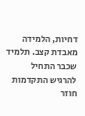דחיות, הלמידה מאבדת קצב. תלמיד שכבר התחיל להרגיש התקדמות חוזר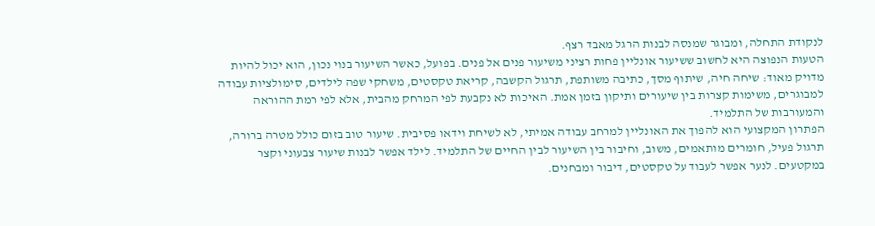לנקודת התחלה, ומבוגר שמנסה לבנות הרגל מאבד רצף.
הטעות הנפוצה היא לחשוב ששיעור אונליין פחות רציני משיעור פנים אל פנים. בפועל, כאשר השיעור בנוי נכון, הוא יכול להיות מדויק מאוד: שיחה חיה, שיתוף מסך, כתיבה משותפת, תרגול הקשבה, קריאת טקסטים, משחקי שפה לילדים, סימולציות עבודה למבוגרים, משימות קצרות בין שיעורים ותיקון בזמן אמת. האיכות לא נקבעת לפי המרחק מהבית, אלא לפי רמת ההוראה והמעורבות של התלמיד.
הפתרון המקצועי הוא להפוך את האונליין למרחב עבודה אמיתי, לא לשיחת וידאו פסיבית. שיעור טוב בזום כולל מטרה ברורה, תרגול פעיל, חומרים מותאמים, משוב, וחיבור בין השיעור לבין החיים של התלמיד. לילד אפשר לבנות שיעור צבעוני וקצר במקטעים. לנער אפשר לעבוד על טקסטים, דיבור ומבחנים.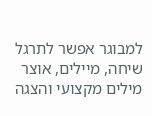למבוגר אפשר לתרגל שיחה, מיילים, אוצר מילים מקצועי והצגה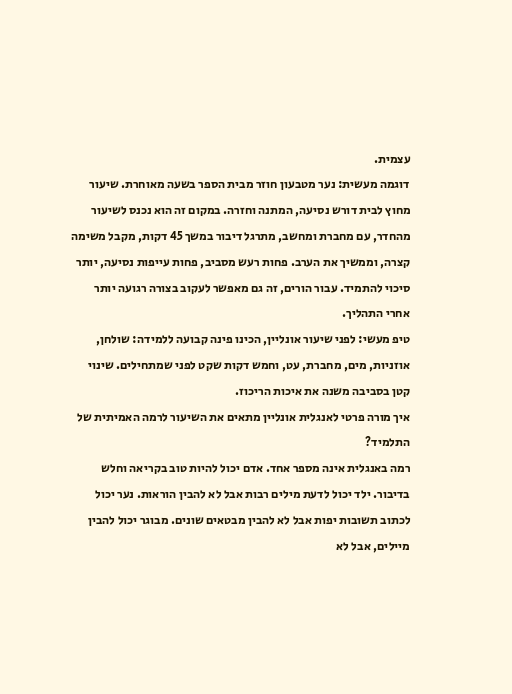עצמית.
דוגמה מעשית: נער מטבעון חוזר מבית הספר בשעה מאוחרת. שיעור מחוץ לבית דורש נסיעה, המתנה וחזרה. במקום זה הוא נכנס לשיעור מהחדר, עם מחברת ומחשב, מתרגל דיבור במשך 45 דקות, מקבל משימה קצרה, וממשיך את הערב. פחות רעש מסביב, פחות עייפות נסיעה, יותר סיכוי להתמיד. עבור הורים, זה גם מאפשר לעקוב בצורה רגועה יותר אחרי התהליך.
טיפ מעשי: לפני שיעור אונליין, הכינו פינה קבועה ללמידה: שולחן, אוזניות, מים, מחברת, עט, וחמש דקות שקט לפני שמתחילים. שינוי קטן בסביבה משנה את איכות הריכוז.
איך מורה פרטי לאנגלית אונליין מתאים את השיעור לרמה האמיתית של התלמיד?
רמה באנגלית אינה מספר אחד. אדם יכול להיות טוב בקריאה וחלש בדיבור. ילד יכול לדעת מילים רבות אבל לא להבין הוראות. נער יכול לכתוב תשובות יפות אבל לא להבין מבטאים שונים. מבוגר יכול להבין מיילים, אבל לא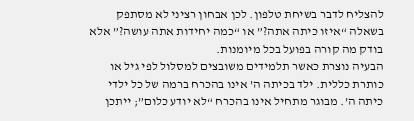להצליח לדבר בשיחת טלפון. לכן אבחון רציני לא מסתפק בשאלה “איזו כיתה אתה?” או “כמה יחידות אתה עושה?” אלא בודק מה קורה בפועל בכל מיומנות.
הבעיה נוצרת כאשר תלמידים משובצים למסלול לפי גיל או כותרת כללית. ילד בכיתה ה’ אינו בהכרח ברמה של כל ילדי כיתה ה’. מבוגר מתחיל אינו בהכרח “לא יודע כלום”; ייתכן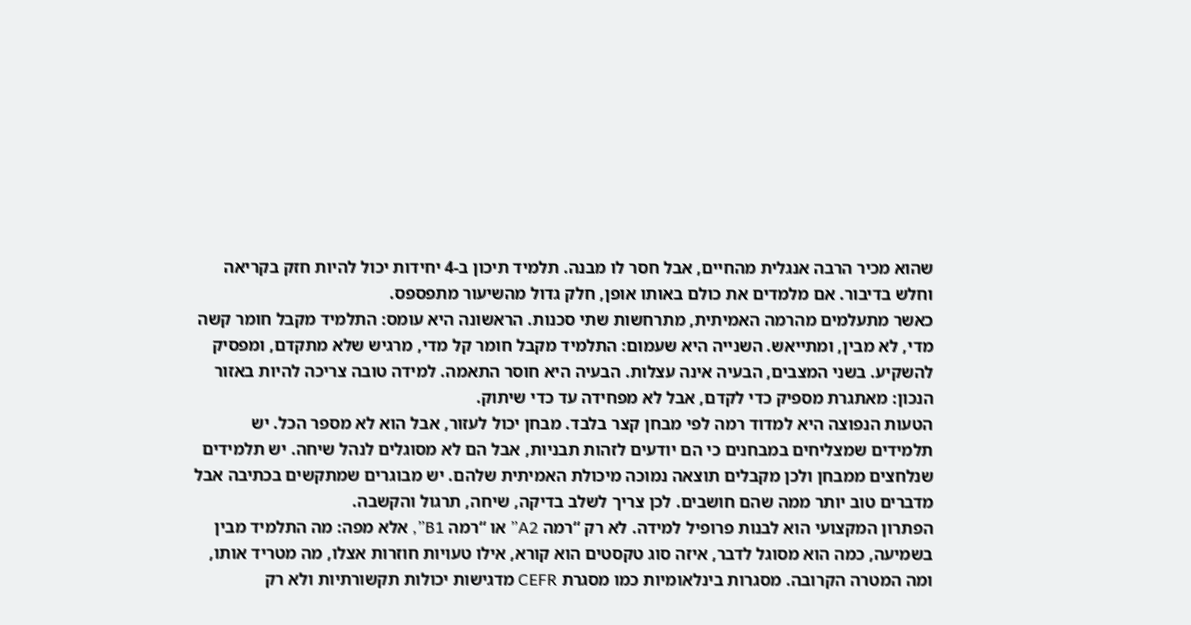שהוא מכיר הרבה אנגלית מהחיים, אבל חסר לו מבנה. תלמיד תיכון ב-4 יחידות יכול להיות חזק בקריאה וחלש בדיבור. אם מלמדים את כולם באותו אופן, חלק גדול מהשיעור מתפספס.
כאשר מתעלמים מהרמה האמיתית, מתרחשות שתי סכנות. הראשונה היא עומס: התלמיד מקבל חומר קשה מדי, לא מבין, ומתייאש. השנייה היא שעמום: התלמיד מקבל חומר קל מדי, מרגיש שלא מתקדם, ומפסיק להשקיע. בשני המצבים, הבעיה אינה עצלות. הבעיה היא חוסר התאמה. למידה טובה צריכה להיות באזור הנכון: מאתגרת מספיק כדי לקדם, אבל לא מפחידה עד כדי שיתוק.
הטעות הנפוצה היא למדוד רמה לפי מבחן קצר בלבד. מבחן יכול לעזור, אבל הוא לא מספר הכל. יש תלמידים שמצליחים במבחנים כי הם יודעים לזהות תבניות, אבל הם לא מסוגלים לנהל שיחה. יש תלמידים שנלחצים ממבחן ולכן מקבלים תוצאה נמוכה מיכולת האמיתית שלהם. יש מבוגרים שמתקשים בכתיבה אבל מדברים טוב יותר ממה שהם חושבים. לכן צריך לשלב בדיקה, שיחה, תרגול והקשבה.
הפתרון המקצועי הוא לבנות פרופיל למידה. לא רק “רמה A2” או “רמה B1”, אלא מפה: מה התלמיד מבין בשמיעה, כמה הוא מסוגל לדבר, איזה סוג טקסטים הוא קורא, אילו טעויות חוזרות אצלו, מה מטריד אותו, ומה המטרה הקרובה. מסגרות בינלאומיות כמו מסגרת CEFR מדגישות יכולות תקשורתיות ולא רק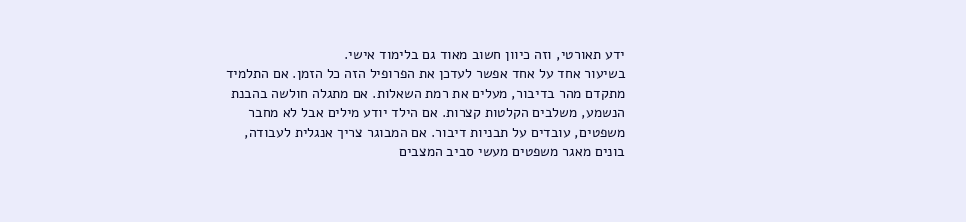ידע תאורטי, וזה כיוון חשוב מאוד גם בלימוד אישי.
בשיעור אחד על אחד אפשר לעדכן את הפרופיל הזה כל הזמן. אם התלמיד מתקדם מהר בדיבור, מעלים את רמת השאלות. אם מתגלה חולשה בהבנת הנשמע, משלבים הקלטות קצרות. אם הילד יודע מילים אבל לא מחבר משפטים, עובדים על תבניות דיבור. אם המבוגר צריך אנגלית לעבודה, בונים מאגר משפטים מעשי סביב המצבים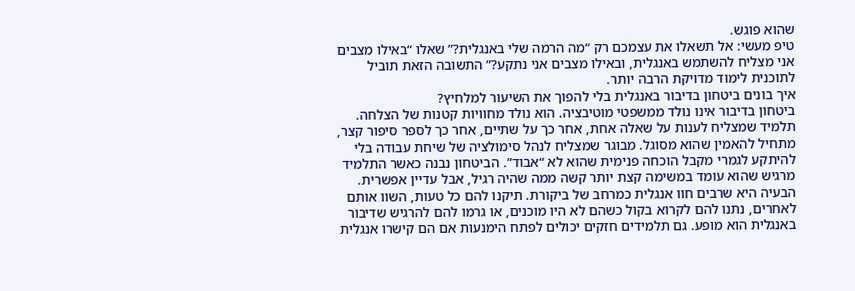שהוא פוגש.
טיפ מעשי: אל תשאלו את עצמכם רק “מה הרמה שלי באנגלית?” שאלו “באילו מצבים אני מצליח להשתמש באנגלית, ובאילו מצבים אני נתקע?” התשובה הזאת תוביל לתוכנית לימוד מדויקת הרבה יותר.
איך בונים ביטחון בדיבור באנגלית בלי להפוך את השיעור למלחיץ?
ביטחון בדיבור אינו נולד ממשפטי מוטיבציה. הוא נולד מחוויות קטנות של הצלחה. תלמיד שמצליח לענות על שאלה אחת, אחר כך על שתיים, אחר כך לספר סיפור קצר, מתחיל להאמין שהוא מסוגל. מבוגר שמצליח לנהל סימולציה של שיחת עבודה בלי להיתקע לגמרי מקבל הוכחה פנימית שהוא לא “אבוד”. הביטחון נבנה כאשר התלמיד מרגיש שהוא עומד במשימה קצת יותר קשה ממה שהיה רגיל, אבל עדיין אפשרית.
הבעיה היא שרבים חוו אנגלית כמרחב של ביקורת. תיקנו להם כל טעות, השוו אותם לאחרים, נתנו להם לקרוא בקול כשהם לא היו מוכנים, או גרמו להם להרגיש שדיבור באנגלית הוא מופע. גם תלמידים חזקים יכולים לפתח הימנעות אם הם קישרו אנגלית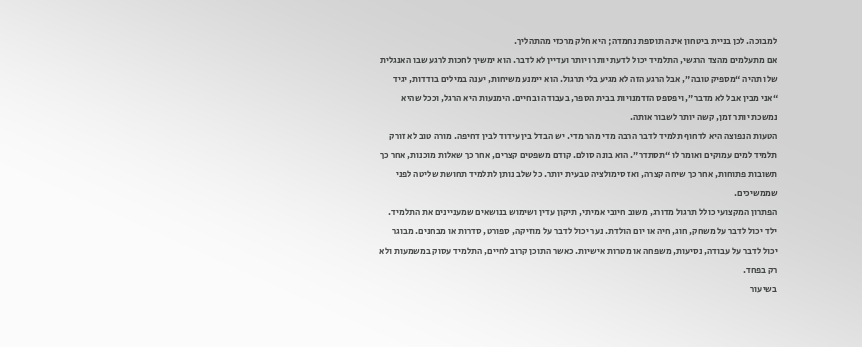למבוכה. לכן בניית ביטחון אינה תוספת נחמדה; היא חלק מרכזי מהתהליך.
אם מתעלמים מהצד הרגשי, התלמיד יכול לדעת יותר ויותר ועדיין לא לדבר. הוא ימשיך לחכות לרגע שבו האנגלית שלו תהיה “מספיק טובה”, אבל הרגע הזה לא מגיע בלי תרגול. הוא יימנע משיחות, יענה במילים בודדות, יגיד “אני מבין אבל לא מדבר”, ויפספס הזדמנויות בבית הספר, בעבודה ובחיים. הימנעות היא הרגל, וככל שהיא נמשכת יותר זמן, קשה יותר לשבור אותה.
הטעות הנפוצה היא לדחוף תלמיד לדבר הרבה מדי מהר מדי. יש הבדל בין עידוד לבין דחיפה. מורה טוב לא זורק תלמיד למים עמוקים ואומר לו “תסתדר”. הוא בונה סולם. קודם משפטים קצרים, אחר כך שאלות מוכנות, אחר כך תשובות פתוחות, אחר כך שיחה קצרה, ואז סימולציה טבעית יותר. כל שלב נותן לתלמיד תחושת שליטה לפני שממשיכים.
הפתרון המקצועי כולל תרגול מדורג, משוב חיובי אמיתי, תיקון עדין ושימוש בנושאים שמעניינים את התלמיד. ילד יכול לדבר על משחק, חוג, חיה או יום הולדת. נער יכול לדבר על מוזיקה, ספורט, סדרות או מבחנים. מבוגר יכול לדבר על עבודה, נסיעות, משפחה או מטרות אישיות. כאשר התוכן קרוב לחיים, התלמיד עסוק במשמעות ולא רק בפחד.
בשיעור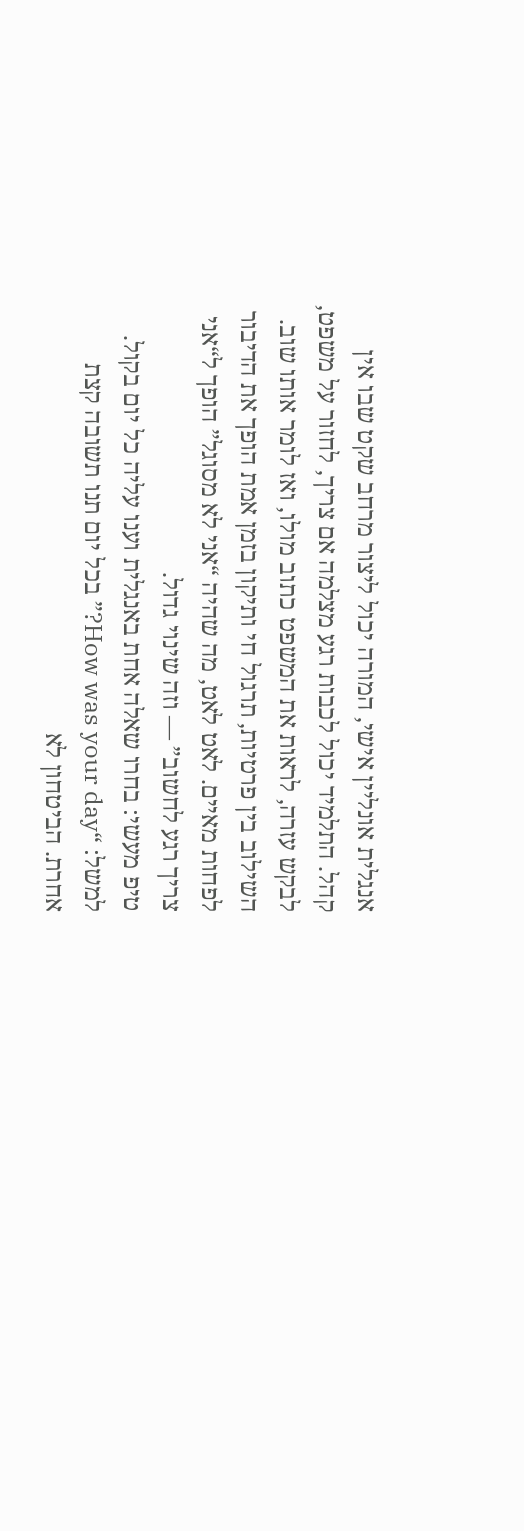אנגלית אונליין אישי, המורה יכול ליצור מרחב שקט שבו אין קהל. התלמיד יכול לכבות רגע מצלמה אם צריך, לחזור על משפט, לבקש עזרה, לראות את המשפט כתוב מולו, ואז לומר אותו שוב. השילוב בין פרטיות, תרגול חי ותיקון בזמן אמת הופך את הדיבור לפחות מאיים. לאט לאט, מה שהיה “אני לא מסוגל” הופך ל“אני צריך רגע לחשוב” — וזה שינוי גדול.
טיפ מעשי: בחרו שאלה אחת באנגלית וענו עליה כל יום בקול. למשל: “How was your day?” בכל יום תנו תשובה קצת אחרת. הביטחון לא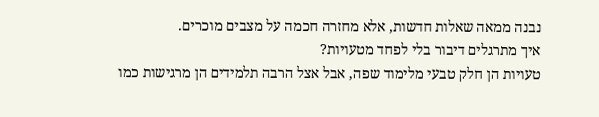נבנה ממאה שאלות חדשות, אלא מחזרה חכמה על מצבים מוכרים.
איך מתרגלים דיבור בלי לפחד מטעויות?
טעויות הן חלק טבעי מלימוד שפה, אבל אצל הרבה תלמידים הן מרגישות כמו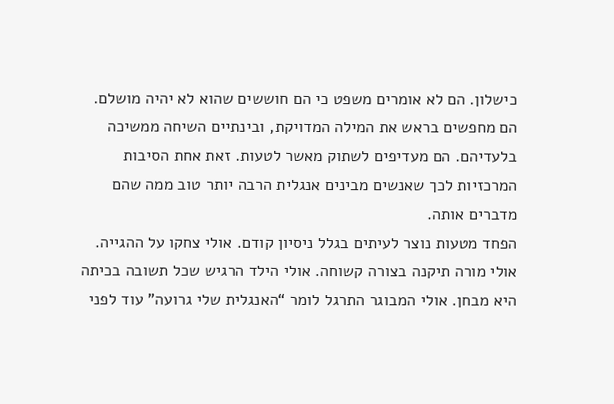כישלון. הם לא אומרים משפט כי הם חוששים שהוא לא יהיה מושלם. הם מחפשים בראש את המילה המדויקת, ובינתיים השיחה ממשיכה בלעדיהם. הם מעדיפים לשתוק מאשר לטעות. זאת אחת הסיבות המרכזיות לכך שאנשים מבינים אנגלית הרבה יותר טוב ממה שהם מדברים אותה.
הפחד מטעות נוצר לעיתים בגלל ניסיון קודם. אולי צחקו על ההגייה. אולי מורה תיקנה בצורה קשוחה. אולי הילד הרגיש שכל תשובה בכיתה היא מבחן. אולי המבוגר התרגל לומר “האנגלית שלי גרועה” עוד לפני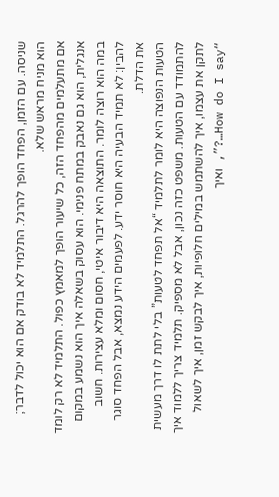שניסה. עם הזמן, הפחד הופך להרגל. התלמיד לא בודק אם הוא יכול לדבר; הוא מניח מראש שלא.
אם מתעלמים מהפחד הזה, כל שיעור הופך למאמץ כפול. התלמיד לא רק לומד אנגלית, הוא גם נאבק במתח פנימי. הוא עסוק בשאלה איך הוא נשמע במקום במה הוא רוצה לומר. התוצאה היא דיבור איטי, חסום ומלא עצירות. חשוב להבין: לא תמיד הבעיה היא חוסר ידע. לפעמים הידע נמצא, אבל הפחד סוגר את הדלת.
הטעות הנפוצה היא לומר לתלמיד “אל תפחד לטעות” בלי לתת לו דרך מעשית להתמודד עם הטעות. משפט כזה נכון, אבל לא מספיק. תלמיד צריך ללמוד איך לתקן את עצמו, איך להשתמש במילים חלופיות, איך לבקש זמן, איך לשאול “How do I say…?”, ואיך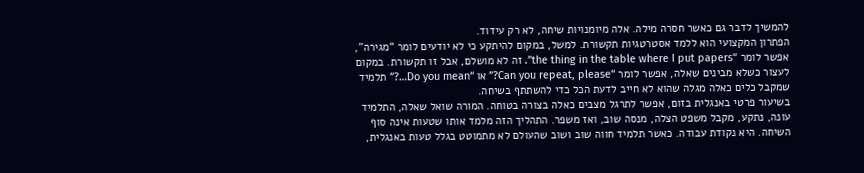להמשיך לדבר גם כאשר חסרה מילה. אלה מיומנויות שיחה, לא רק עידוד.
הפתרון המקצועי הוא ללמד אסטרטגיות תקשורת. למשל, במקום להיתקע כי לא יודעים לומר “מגירה”, אפשר לומר “the thing in the table where I put papers”. זה לא מושלם, אבל זו תקשורת. במקום לעצור כשלא מבינים שאלה, אפשר לומר “Can you repeat, please?” או “Do you mean…?” תלמיד שמקבל כלים כאלה מגלה שהוא לא חייב לדעת הכל כדי להשתתף בשיחה.
בשיעור פרטי באנגלית בזום, אפשר לתרגל מצבים כאלה בצורה בטוחה. המורה שואל שאלה, התלמיד עונה, נתקע, מקבל משפט הצלה, מנסה שוב, ואז משפר. התהליך הזה מלמד אותו שטעות אינה סוף השיחה. היא נקודת עבודה. כאשר תלמיד חווה שוב ושוב שהעולם לא מתמוטט בגלל טעות באנגלית,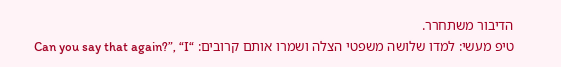הדיבור משתחרר.
טיפ מעשי: למדו שלושה משפטי הצלה ושמרו אותם קרובים: “Can you say that again?”, “I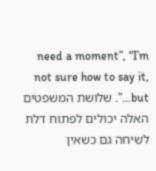need a moment”, “I’m not sure how to say it, but…”. שלושת המשפטים האלה יכולים לפתוח דלת לשיחה גם כשאין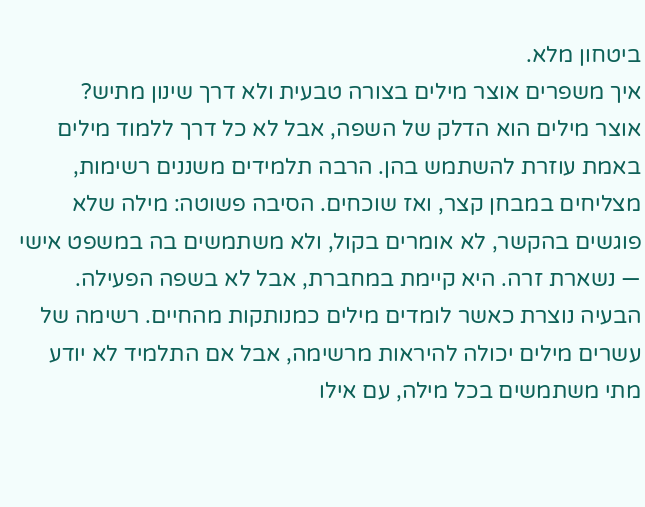ביטחון מלא.
איך משפרים אוצר מילים בצורה טבעית ולא דרך שינון מתיש?
אוצר מילים הוא הדלק של השפה, אבל לא כל דרך ללמוד מילים באמת עוזרת להשתמש בהן. הרבה תלמידים משננים רשימות, מצליחים במבחן קצר, ואז שוכחים. הסיבה פשוטה: מילה שלא פוגשים בהקשר, לא אומרים בקול, ולא משתמשים בה במשפט אישי — נשארת זרה. היא קיימת במחברת, אבל לא בשפה הפעילה.
הבעיה נוצרת כאשר לומדים מילים כמנותקות מהחיים. רשימה של עשרים מילים יכולה להיראות מרשימה, אבל אם התלמיד לא יודע מתי משתמשים בכל מילה, עם אילו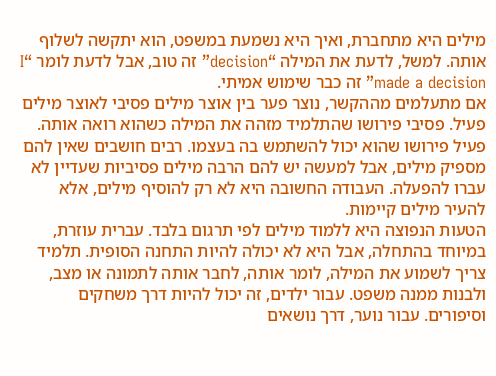מילים היא מתחברת, ואיך היא נשמעת במשפט, הוא יתקשה לשלוף אותה. למשל, לדעת את המילה “decision” זה טוב, אבל לדעת לומר “I made a decision” זה כבר שימוש אמיתי.
אם מתעלמים מההקשר, נוצר פער בין אוצר מילים פסיבי לאוצר מילים פעיל. פסיבי פירושו שהתלמיד מזהה את המילה כשהוא רואה אותה. פעיל פירושו שהוא יכול להשתמש בה בעצמו. רבים חושבים שאין להם מספיק מילים, אבל למעשה יש להם הרבה מילים פסיביות שעדיין לא עברו להפעלה. העבודה החשובה היא לא רק להוסיף מילים, אלא להעיר מילים קיימות.
הטעות הנפוצה היא ללמוד מילים לפי תרגום בלבד. עברית עוזרת, במיוחד בהתחלה, אבל היא לא יכולה להיות התחנה הסופית. תלמיד צריך לשמוע את המילה, לומר אותה, לחבר אותה לתמונה או מצב, ולבנות ממנה משפט. עבור ילדים, זה יכול להיות דרך משחקים וסיפורים. עבור נוער, דרך נושאים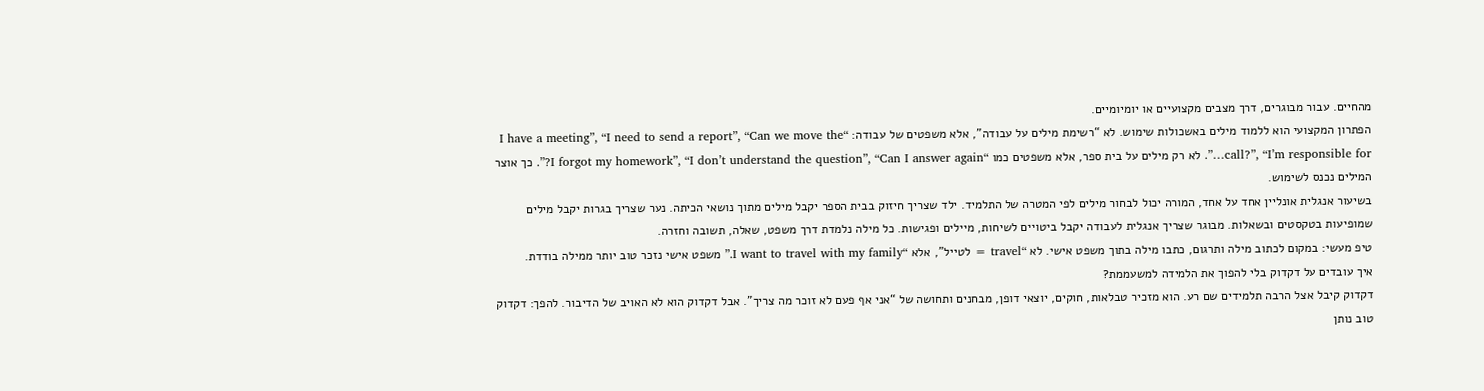מהחיים. עבור מבוגרים, דרך מצבים מקצועיים או יומיומיים.
הפתרון המקצועי הוא ללמוד מילים באשכולות שימוש. לא “רשימת מילים על עבודה”, אלא משפטים של עבודה: “I have a meeting”, “I need to send a report”, “Can we move the call?”, “I’m responsible for…”. לא רק מילים על בית ספר, אלא משפטים כמו “I forgot my homework”, “I don’t understand the question”, “Can I answer again?”. כך אוצר המילים נכנס לשימוש.
בשיעור אנגלית אונליין אחד על אחד, המורה יכול לבחור מילים לפי המטרה של התלמיד. ילד שצריך חיזוק בבית הספר יקבל מילים מתוך נושאי הכיתה. נער שצריך בגרות יקבל מילים שמופיעות בטקסטים ובשאלות. מבוגר שצריך אנגלית לעבודה יקבל ביטויים לשיחות, מיילים ופגישות. כל מילה נלמדת דרך משפט, שאלה, תשובה וחזרה.
טיפ מעשי: במקום לכתוב מילה ותרגום, כתבו מילה בתוך משפט אישי. לא “travel = לטייל”, אלא “I want to travel with my family.” משפט אישי נזכר טוב יותר ממילה בודדת.
איך עובדים על דקדוק בלי להפוך את הלמידה למשעממת?
דקדוק קיבל אצל הרבה תלמידים שם רע. הוא מזכיר טבלאות, חוקים, יוצאי דופן, מבחנים ותחושה של “אני אף פעם לא זוכר מה צריך”. אבל דקדוק הוא לא האויב של הדיבור. להפך: דקדוק טוב נותן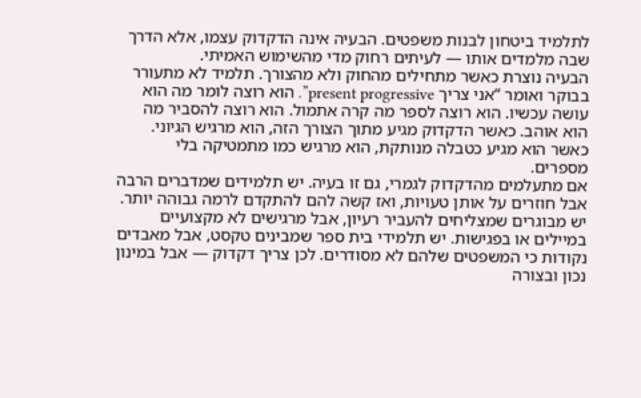לתלמיד ביטחון לבנות משפטים. הבעיה אינה הדקדוק עצמו, אלא הדרך שבה מלמדים אותו — לעיתים רחוק מדי מהשימוש האמיתי.
הבעיה נוצרת כאשר מתחילים מהחוק ולא מהצורך. תלמיד לא מתעורר בבוקר ואומר “אני צריך present progressive”. הוא רוצה לומר מה הוא עושה עכשיו. הוא רוצה לספר מה קרה אתמול. הוא רוצה להסביר מה הוא אוהב. כאשר הדקדוק מגיע מתוך הצורך הזה, הוא מרגיש הגיוני. כאשר הוא מגיע כטבלה מנותקת, הוא מרגיש כמו מתמטיקה בלי מספרים.
אם מתעלמים מהדקדוק לגמרי, גם זו בעיה. יש תלמידים שמדברים הרבה אבל חוזרים על אותן טעויות, ואז קשה להם להתקדם לרמה גבוהה יותר. יש מבוגרים שמצליחים להעביר רעיון, אבל מרגישים לא מקצועיים במיילים או בפגישות. יש תלמידי בית ספר שמבינים טקסט, אבל מאבדים נקודות כי המשפטים שלהם לא מסודרים. לכן צריך דקדוק — אבל במינון נכון ובצורה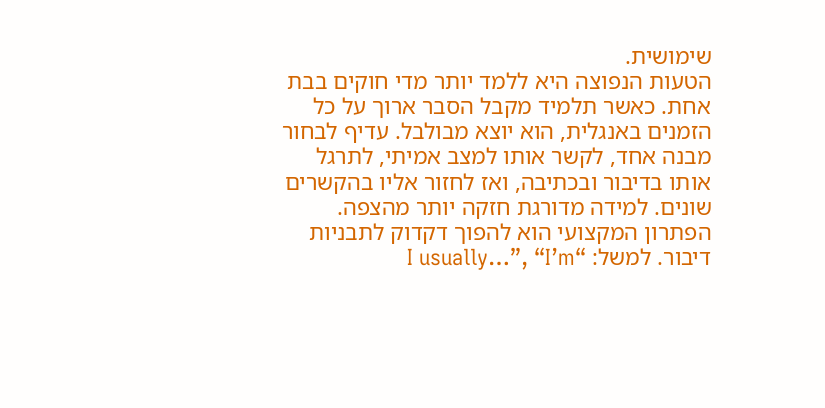שימושית.
הטעות הנפוצה היא ללמד יותר מדי חוקים בבת אחת. כאשר תלמיד מקבל הסבר ארוך על כל הזמנים באנגלית, הוא יוצא מבולבל. עדיף לבחור מבנה אחד, לקשר אותו למצב אמיתי, לתרגל אותו בדיבור ובכתיבה, ואז לחזור אליו בהקשרים שונים. למידה מדורגת חזקה יותר מהצפה.
הפתרון המקצועי הוא להפוך דקדוק לתבניות דיבור. למשל: “I usually…”, “I’m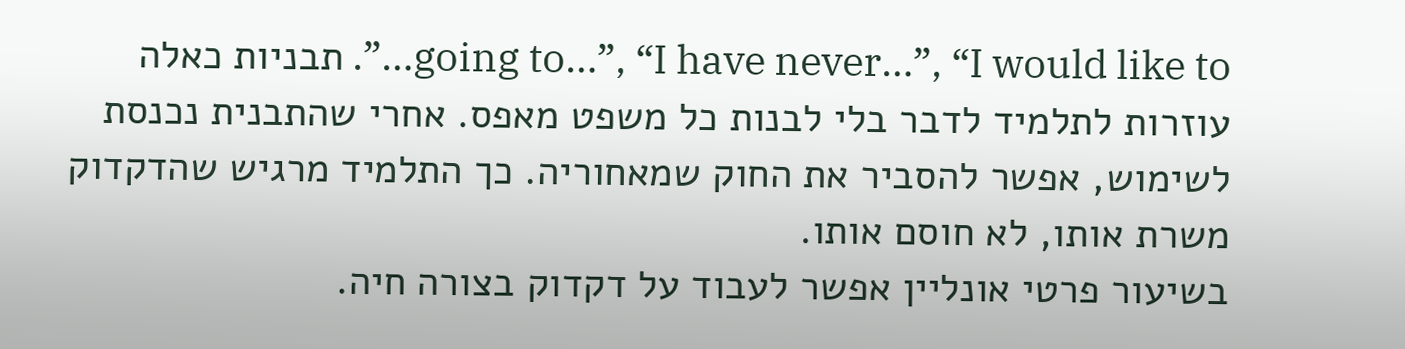going to…”, “I have never…”, “I would like to…”. תבניות כאלה עוזרות לתלמיד לדבר בלי לבנות כל משפט מאפס. אחרי שהתבנית נכנסת לשימוש, אפשר להסביר את החוק שמאחוריה. כך התלמיד מרגיש שהדקדוק משרת אותו, לא חוסם אותו.
בשיעור פרטי אונליין אפשר לעבוד על דקדוק בצורה חיה.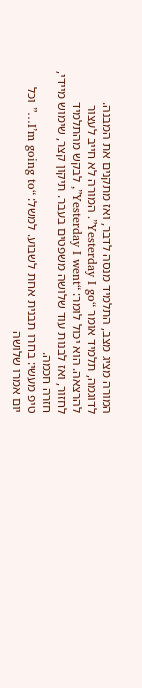המורה מציג מצב, התלמיד מנסה לדבר, ואז מתקנים את המבנה. לדוגמה, תלמיד אומר “Yesterday I go”. המורה לא חייב לעצור להרצאה. הוא יכול לומר: “Yesterday I went”, לבקש מהתלמיד לחזור, ואז לבנות עוד שלושה משפטים בעבר. תיקון קצר, שימוש מיידי, חזרה חכמה.
טיפ מעשי: בחרו תבנית אחת לשבוע. למשל: “I’m going to…” וכל יום אמרו שלושה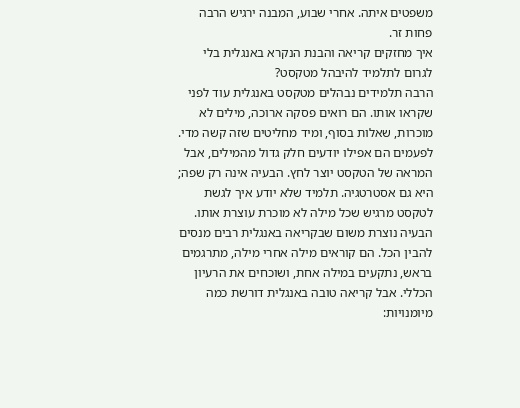משפטים איתה. אחרי שבוע, המבנה ירגיש הרבה פחות זר.
איך מחזקים קריאה והבנת הנקרא באנגלית בלי לגרום לתלמיד להיבהל מטקסט?
הרבה תלמידים נבהלים מטקסט באנגלית עוד לפני שקראו אותו. הם רואים פסקה ארוכה, מילים לא מוכרות, שאלות בסוף, ומיד מחליטים שזה קשה מדי. לפעמים הם אפילו יודעים חלק גדול מהמילים, אבל המראה של הטקסט יוצר לחץ. הבעיה אינה רק שפה; היא גם אסטרטגיה. תלמיד שלא יודע איך לגשת לטקסט מרגיש שכל מילה לא מוכרת עוצרת אותו.
הבעיה נוצרת משום שבקריאה באנגלית רבים מנסים להבין הכל. הם קוראים מילה אחרי מילה, מתרגמים בראש, נתקעים במילה אחת, ושוכחים את הרעיון הכללי. אבל קריאה טובה באנגלית דורשת כמה מיומנויות: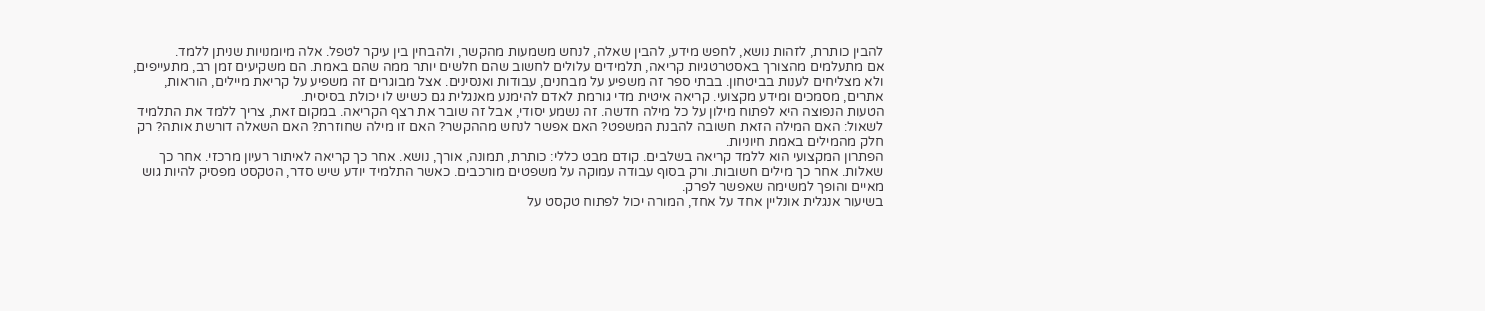להבין כותרת, לזהות נושא, לחפש מידע, להבין שאלה, לנחש משמעות מהקשר, ולהבחין בין עיקר לטפל. אלה מיומנויות שניתן ללמד.
אם מתעלמים מהצורך באסטרטגיות קריאה, תלמידים עלולים לחשוב שהם חלשים יותר ממה שהם באמת. הם משקיעים זמן רב, מתעייפים, ולא מצליחים לענות בביטחון. בבתי ספר זה משפיע על מבחנים, עבודות ואנסינים. אצל מבוגרים זה משפיע על קריאת מיילים, הוראות, אתרים, מסמכים ומידע מקצועי. קריאה איטית מדי גורמת לאדם להימנע מאנגלית גם כשיש לו יכולת בסיסית.
הטעות הנפוצה היא לפתוח מילון על כל מילה חדשה. זה נשמע יסודי, אבל זה שובר את רצף הקריאה. במקום זאת, צריך ללמד את התלמיד לשאול: האם המילה הזאת חשובה להבנת המשפט? האם אפשר לנחש מההקשר? האם זו מילה שחוזרת? האם השאלה דורשת אותה? רק חלק מהמילים באמת חיוניות.
הפתרון המקצועי הוא ללמד קריאה בשלבים. קודם מבט כללי: כותרת, תמונה, אורך, נושא. אחר כך קריאה לאיתור רעיון מרכזי. אחר כך שאלות. אחר כך מילים חשובות. ורק בסוף עבודה עמוקה על משפטים מורכבים. כאשר התלמיד יודע שיש סדר, הטקסט מפסיק להיות גוש מאיים והופך למשימה שאפשר לפרק.
בשיעור אנגלית אונליין אחד על אחד, המורה יכול לפתוח טקסט על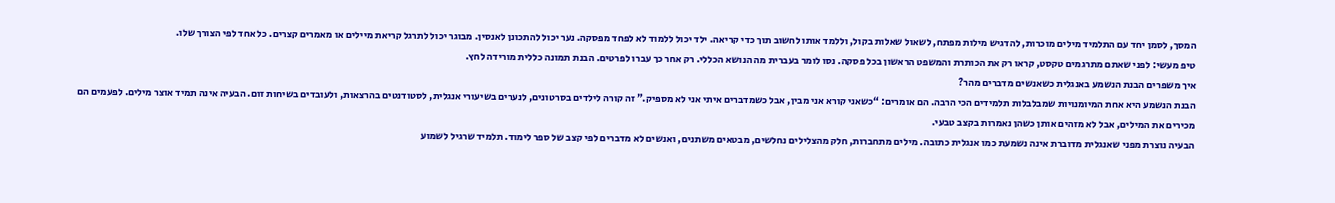המסך, לסמן יחד עם התלמיד מילים מוכרות, להדגיש מילות מפתח, לשאול שאלות בקול, וללמד אותו לחשוב תוך כדי קריאה. ילד יכול ללמוד לא לפחד מפסקה. נער יכול להתכונן לאנסין. מבוגר יכול לתרגל קריאת מיילים או מאמרים קצרים. כל אחד לפי הצורך שלו.
טיפ מעשי: לפני שאתם מתרגמים טקסט, קראו רק את הכותרת והמשפט הראשון בכל פסקה. נסו לומר בעברית מה הנושא הכללי. רק אחר כך עברו לפרטים. הבנת תמונה כללית מורידה לחץ.
איך משפרים הבנת הנשמע באנגלית כשאנשים מדברים מהר?
הבנת הנשמע היא אחת המיומנויות שמבלבלות תלמידים הכי הרבה. הם אומרים: “כשאני קורא אני מבין, אבל כשמדברים איתי אני לא מספיק.” זה קורה לילדים בסרטונים, לנערים בשיעורי אנגלית, לסטודנטים בהרצאות, ולעובדים בשיחות זום. הבעיה אינה תמיד אוצר מילים. לפעמים הם מכירים את המילים, אבל לא מזהים אותן כשהן נאמרות בקצב טבעי.
הבעיה נוצרת מפני שאנגלית מדוברת אינה נשמעת כמו אנגלית כתובה. מילים מתחברות, חלק מהצלילים נחלשים, מבטאים משתנים, ואנשים לא מדברים לפי קצב של ספר לימוד. תלמיד שרגיל לשמוע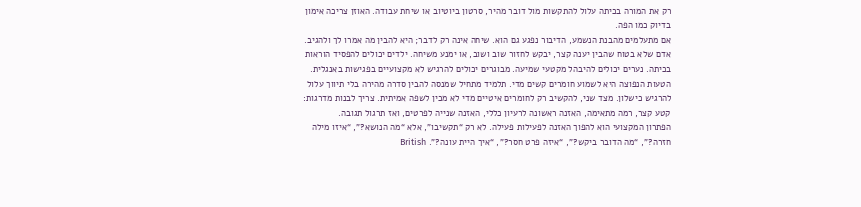רק את המורה בכיתה עלול להתקשות מול דובר מהיר, סרטון ביוטיוב או שיחת עבודה. האוזן צריכה אימון בדיוק כמו הפה.
אם מתעלמים מהבנת הנשמע, הדיבור נפגע גם הוא. שיחה אינה רק לדבר; היא להבין מה אמרו לך ולהגיב. אדם שלא בטוח שהבין יענה קצר, יבקש לחזור שוב ושוב, או ימנע משיחה. ילדים יכולים להפסיד הוראות בכיתה. נערים יכולים להיבהל מקטעי שמיעה. מבוגרים יכולים להרגיש לא מקצועיים בפגישות באנגלית.
הטעות הנפוצה היא לשמוע חומרים קשים מדי. תלמיד מתחיל שמנסה להבין סדרה מהירה בלי תיווך עלול להרגיש כישלון. מצד שני, להקשיב רק לחומרים איטיים מדי לא מכין לשפה אמיתית. צריך לבנות מדרגות: קטע קצר, רמה מתאימה, האזנה ראשונה לרעיון כללי, האזנה שנייה לפרטים, ואז תרגול תגובה.
הפתרון המקצועי הוא להפוך האזנה לפעילות פעילה. לא רק “תקשיבו”, אלא “מה הנושא?”, “איזו מילה חזרה?”, “מה הדובר ביקש?”, “איזה פרט חסר?”, “איך היית עונה?”. British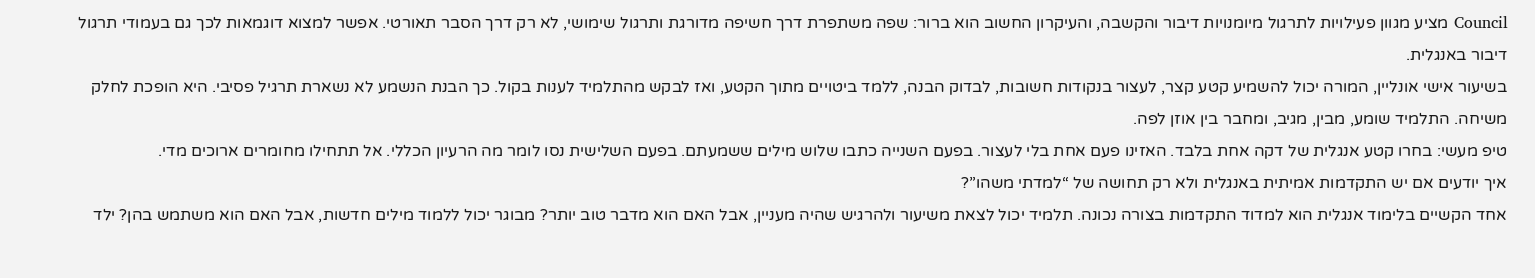Council מציע מגוון פעילויות לתרגול מיומנויות דיבור והקשבה, והעיקרון החשוב הוא ברור: שפה משתפרת דרך חשיפה מדורגת ותרגול שימושי, לא רק דרך הסבר תאורטי. אפשר למצוא דוגמאות לכך גם בעמודי תרגול דיבור באנגלית.
בשיעור אישי אונליין, המורה יכול להשמיע קטע קצר, לעצור בנקודות חשובות, לבדוק הבנה, ללמד ביטויים מתוך הקטע, ואז לבקש מהתלמיד לענות בקול. כך הבנת הנשמע לא נשארת תרגיל פסיבי. היא הופכת לחלק משיחה. התלמיד שומע, מבין, מגיב, ומחבר בין אוזן לפה.
טיפ מעשי: בחרו קטע אנגלית של דקה אחת בלבד. האזינו פעם אחת בלי לעצור. בפעם השנייה כתבו שלוש מילים ששמעתם. בפעם השלישית נסו לומר מה הרעיון הכללי. אל תתחילו מחומרים ארוכים מדי.
איך יודעים אם יש התקדמות אמיתית באנגלית ולא רק תחושה של “למדתי משהו”?
אחד הקשיים בלימוד אנגלית הוא למדוד התקדמות בצורה נכונה. תלמיד יכול לצאת משיעור ולהרגיש שהיה מעניין, אבל האם הוא מדבר טוב יותר? מבוגר יכול ללמוד מילים חדשות, אבל האם הוא משתמש בהן? ילד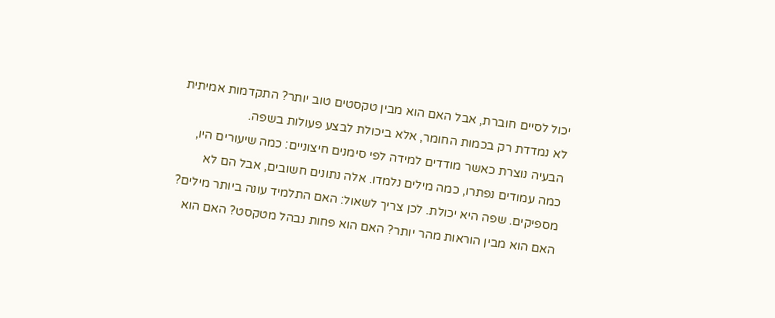יכול לסיים חוברת, אבל האם הוא מבין טקסטים טוב יותר? התקדמות אמיתית לא נמדדת רק בכמות החומר, אלא ביכולת לבצע פעולות בשפה.
הבעיה נוצרת כאשר מודדים למידה לפי סימנים חיצוניים: כמה שיעורים היו, כמה עמודים נפתרו, כמה מילים נלמדו. אלה נתונים חשובים, אבל הם לא מספיקים. שפה היא יכולת. לכן צריך לשאול: האם התלמיד עונה ביותר מילים? האם הוא מבין הוראות מהר יותר? האם הוא פחות נבהל מטקסט? האם הוא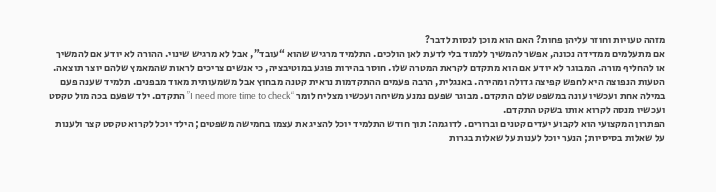מזהה טעויות וחוזר עליהן פחות? האם הוא מוכן לנסות לדבר?
אם מתעלמים ממדידה נכונה, אפשר להמשיך ללמוד בלי לדעת לאן הולכים. התלמיד מרגיש שהוא “עובד”, אבל לא מרגיש שינוי. ההורה לא יודע אם להמשיך או להחליף מורה. המבוגר לא יודע אם הוא מתקדם לקראת המטרה שלו. חוסר בהירות פוגע במוטיבציה, כי אנשים צריכים לראות שהמאמץ שלהם יוצר תוצאה.
הטעות הנפוצה היא לחפש קפיצה גדולה ומהירה. באנגלית, הרבה פעמים ההתקדמות נראית קטנה מבחוץ אבל משמעותית מאוד מבפנים. תלמיד שענה פעם במילה אחת ועכשיו עונה במשפט שלם התקדם. מבוגר שפעם נמנע משיחה ועכשיו מצליח לומר “I need more time to check” התקדם. ילד שפעם בכה מול טקסט ועכשיו מנסה לקרוא אותו בשקט התקדם.
הפתרון המקצועי הוא לקבוע יעדים קטנים וברורים. לדוגמה: תוך חודש התלמיד יוכל להציג את עצמו בחמישה משפטים; הילד יוכל לקרוא טקסט קצר ולענות על שאלות בסיסיות; הנער יוכל לענות על שאלות בגרות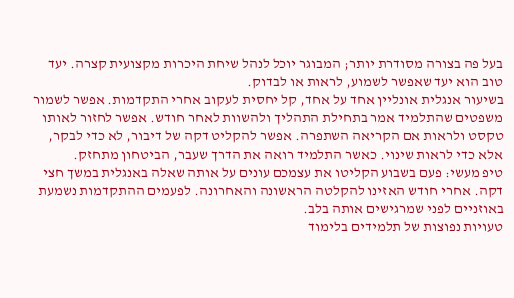בעל פה בצורה מסודרת יותר; המבוגר יוכל לנהל שיחת היכרות מקצועית קצרה. יעד טוב הוא יעד שאפשר לשמוע, לראות או לבדוק.
בשיעור אנגלית אונליין אחד על אחד, קל יחסית לעקוב אחרי התקדמות. אפשר לשמור משפטים שהתלמיד אמר בתחילת התהליך ולהשוות לאחר חודש. אפשר לחזור לאותו טקסט ולראות אם הקריאה השתפרה. אפשר להקליט דקה של דיבור, לא כדי לבקר, אלא כדי לראות שינוי. כאשר התלמיד רואה את הדרך שעבר, הביטחון מתחזק.
טיפ מעשי: פעם בשבוע הקליטו את עצמכם עונים על אותה שאלה באנגלית במשך חצי דקה. אחרי חודש האזינו להקלטה הראשונה והאחרונה. לפעמים ההתקדמות נשמעת באוזניים לפני שמרגישים אותה בלב.
טעויות נפוצות של תלמידים בלימוד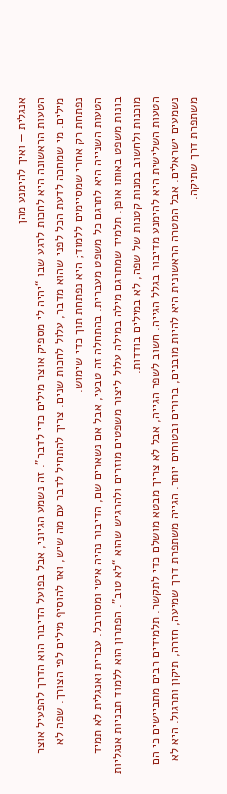אנגלית — ואיך להימנע מהן
הטעות הראשונה היא לחכות לרגע שבו “יהיה לי מספיק אוצר מילים כדי לדבר”. זה נשמע הגיוני, אבל בפועל הדיבור הוא הדרך להפעיל אוצר מילים. מי שמחכה לדעת הכל לפני שהוא מדבר, עלול לחכות שנים. צריך להתחיל לדבר עם מה שיש, ואז להוסיף מילים לפי הצורך. שפה לא נפתחת רק אחרי שמסיימים ללמוד; היא נפתחת תוך כדי שימוש.
הטעות השנייה היא לתרגם כל משפט מעברית. בהתחלה זה טבעי, אבל אם נשארים שם, הדיבור נהיה איטי ומסורבל. עברית ואנגלית לא תמיד בונות משפט באותו אופן. תלמיד שמתרגם מילה במילה עלול ליצור משפטים מוזרים ולהרגיש שהוא “לא טוב”. הפתרון הוא ללמוד תבניות אנגליות מוכנות ולחשוב במנות קטנות של שפה, לא במילים בודדות.
הטעות השלישית היא להימנע מדיבור בגלל הגייה. חשוב לשפר הגייה, אבל לא צריך מבטא מושלם כדי לתקשר. תלמידים רבים מתביישים כי הם נשמעים ישראלים. אבל המטרה הראשונית היא להיות מובנים, ברורים ובטוחים יותר. הגייה משתפרת דרך שמיעה, חזרה, תיקון ותרגול. היא לא משתפרת דרך שתיקה.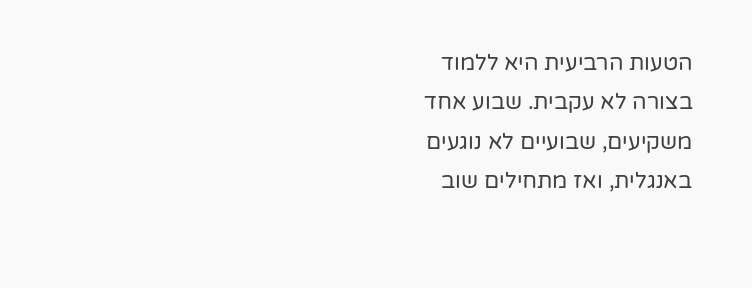הטעות הרביעית היא ללמוד בצורה לא עקבית. שבוע אחד משקיעים, שבועיים לא נוגעים באנגלית, ואז מתחילים שוב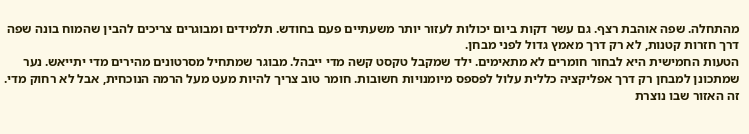מהתחלה. שפה אוהבת רצף. גם עשר דקות ביום יכולות לעזור יותר משעתיים פעם בחודש. תלמידים ומבוגרים צריכים להבין שהמוח בונה שפה דרך חזרות קטנות, לא רק דרך מאמץ גדול לפני מבחן.
הטעות החמישית היא לבחור חומרים לא מתאימים. ילד שמקבל טקסט קשה מדי ייבהל. מבוגר שמתחיל מסרטונים מהירים מדי יתייאש. נער שמתכונן למבחן רק דרך אפליקציה כללית עלול לפספס מיומנויות חשובות. חומר טוב צריך להיות מעט מעל הרמה הנוכחית, אבל לא רחוק מדי. זה האזור שבו נוצרת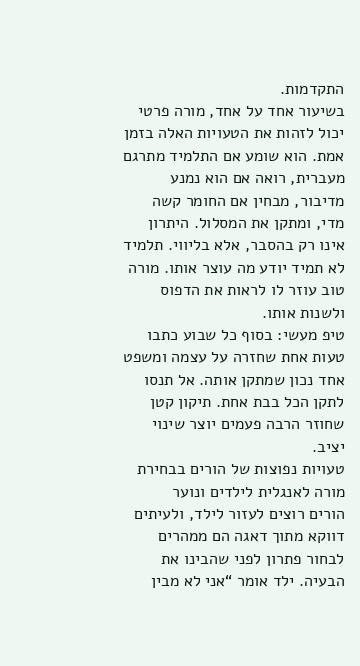התקדמות.
בשיעור אחד על אחד, מורה פרטי יכול לזהות את הטעויות האלה בזמן אמת. הוא שומע אם התלמיד מתרגם מעברית, רואה אם הוא נמנע מדיבור, מבחין אם החומר קשה מדי, ומתקן את המסלול. היתרון אינו רק בהסבר, אלא בליווי. תלמיד לא תמיד יודע מה עוצר אותו. מורה טוב עוזר לו לראות את הדפוס ולשנות אותו.
טיפ מעשי: בסוף כל שבוע כתבו טעות אחת שחזרה על עצמה ומשפט אחד נכון שמתקן אותה. אל תנסו לתקן הכל בבת אחת. תיקון קטן שחוזר הרבה פעמים יוצר שינוי יציב.
טעויות נפוצות של הורים בבחירת מורה לאנגלית לילדים ונוער
הורים רוצים לעזור לילד, ולעיתים דווקא מתוך דאגה הם ממהרים לבחור פתרון לפני שהבינו את הבעיה. ילד אומר “אני לא מבין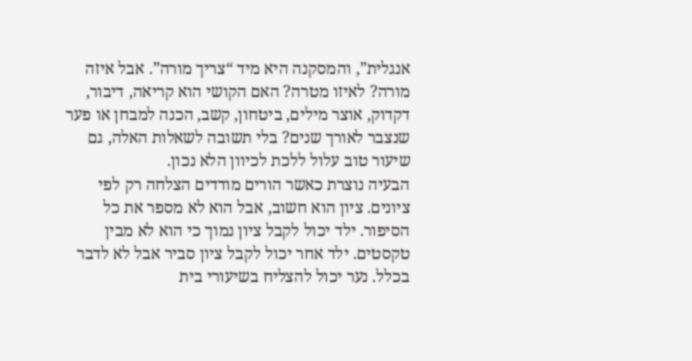אנגלית”, והמסקנה היא מיד “צריך מורה”. אבל איזה מורה? לאיזו מטרה? האם הקושי הוא קריאה, דיבור, דקדוק, אוצר מילים, ביטחון, קשב, הכנה למבחן או פער שנצבר לאורך שנים? בלי תשובה לשאלות האלה, גם שיעור טוב עלול ללכת לכיוון הלא נכון.
הבעיה נוצרת כאשר הורים מודדים הצלחה רק לפי ציונים. ציון הוא חשוב, אבל הוא לא מספר את כל הסיפור. ילד יכול לקבל ציון נמוך כי הוא לא מבין טקסטים. ילד אחר יכול לקבל ציון סביר אבל לא לדבר בכלל. נער יכול להצליח בשיעורי בית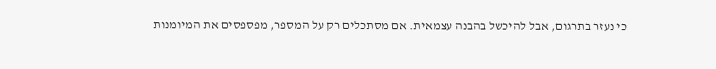כי נעזר בתרגום, אבל להיכשל בהבנה עצמאית. אם מסתכלים רק על המספר, מפספסים את המיומנות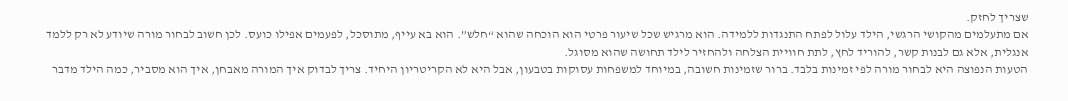שצריך לחזק.
אם מתעלמים מהקושי הרגשי, הילד עלול לפתח התנגדות ללמידה. הוא מרגיש שכל שיעור פרטי הוא הוכחה שהוא “חלש”. הוא בא עייף, מתוסכל, לפעמים אפילו כועס. לכן חשוב לבחור מורה שיודע לא רק ללמד אנגלית, אלא גם לבנות קשר, להוריד לחץ, לתת חוויית הצלחה ולהחזיר לילד תחושה שהוא מסוגל.
הטעות הנפוצה היא לבחור מורה לפי זמינות בלבד. ברור שזמינות חשובה, במיוחד למשפחות עסוקות בטבעון, אבל היא לא הקריטריון היחיד. צריך לבדוק איך המורה מאבחן, איך הוא מסביר, כמה הילד מדבר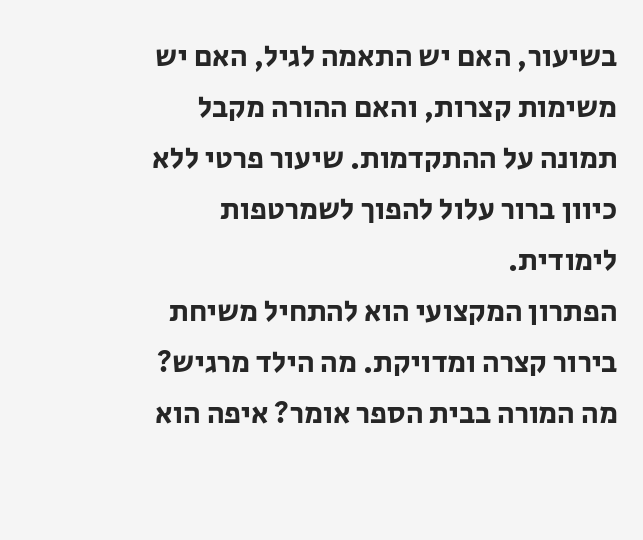בשיעור, האם יש התאמה לגיל, האם יש משימות קצרות, והאם ההורה מקבל תמונה על ההתקדמות. שיעור פרטי ללא כיוון ברור עלול להפוך לשמרטפות לימודית.
הפתרון המקצועי הוא להתחיל משיחת בירור קצרה ומדויקת. מה הילד מרגיש? מה המורה בבית הספר אומר? איפה הוא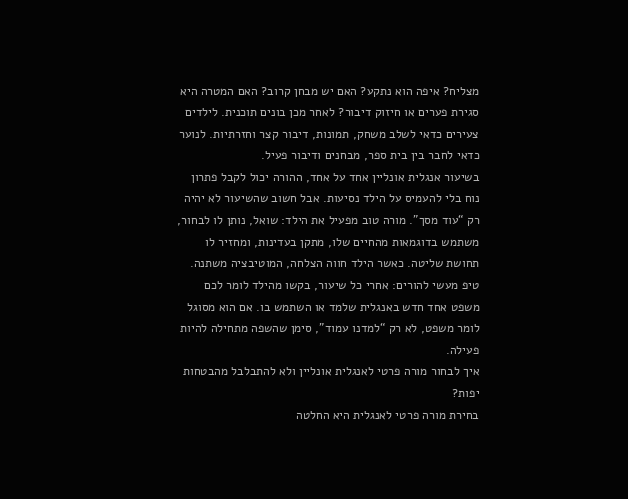מצליח? איפה הוא נתקע? האם יש מבחן קרוב? האם המטרה היא סגירת פערים או חיזוק דיבור? לאחר מכן בונים תוכנית. לילדים צעירים כדאי לשלב משחק, תמונות, דיבור קצר וחזרתיות. לנוער כדאי לחבר בין בית ספר, מבחנים ודיבור פעיל.
בשיעור אנגלית אונליין אחד על אחד, ההורה יכול לקבל פתרון נוח בלי להעמיס על הילד נסיעות. אבל חשוב שהשיעור לא יהיה רק “עוד מסך”. מורה טוב מפעיל את הילד: שואל, נותן לו לבחור, משתמש בדוגמאות מהחיים שלו, מתקן בעדינות, ומחזיר לו תחושת שליטה. כאשר הילד חווה הצלחה, המוטיבציה משתנה.
טיפ מעשי להורים: אחרי כל שיעור, בקשו מהילד לומר לכם משפט אחד חדש באנגלית שלמד או השתמש בו. אם הוא מסוגל לומר משפט, לא רק “למדנו עמוד”, סימן שהשפה מתחילה להיות פעילה.
איך לבחור מורה פרטי לאנגלית אונליין ולא להתבלבל מהבטחות יפות?
בחירת מורה פרטי לאנגלית היא החלטה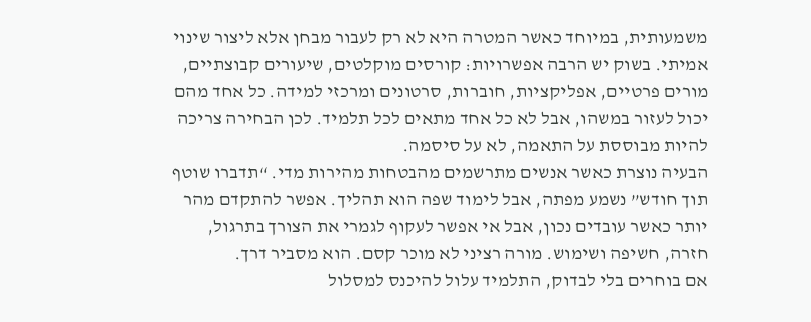משמעותית, במיוחד כאשר המטרה היא לא רק לעבור מבחן אלא ליצור שינוי אמיתי. בשוק יש הרבה אפשרויות: קורסים מוקלטים, שיעורים קבוצתיים, מורים פרטיים, אפליקציות, חוברות, סרטונים ומרכזי למידה. כל אחד מהם יכול לעזור במשהו, אבל לא כל אחד מתאים לכל תלמיד. לכן הבחירה צריכה להיות מבוססת על התאמה, לא על סיסמה.
הבעיה נוצרת כאשר אנשים מתרשמים מהבטחות מהירות מדי. “תדברו שוטף תוך חודש” נשמע מפתה, אבל לימוד שפה הוא תהליך. אפשר להתקדם מהר יותר כאשר עובדים נכון, אבל אי אפשר לעקוף לגמרי את הצורך בתרגול, חזרה, חשיפה ושימוש. מורה רציני לא מוכר קסם. הוא מסביר דרך.
אם בוחרים בלי לבדוק, התלמיד עלול להיכנס למסלול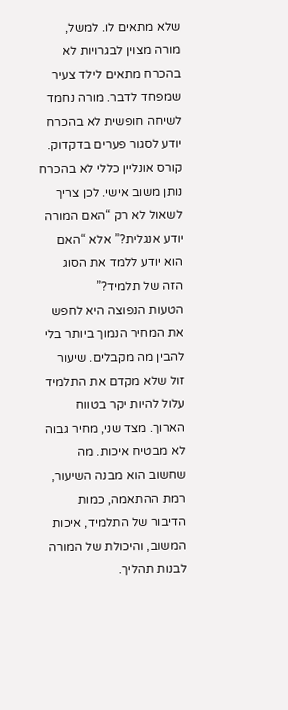שלא מתאים לו. למשל, מורה מצוין לבגרויות לא בהכרח מתאים לילד צעיר שמפחד לדבר. מורה נחמד לשיחה חופשית לא בהכרח יודע לסגור פערים בדקדוק. קורס אונליין כללי לא בהכרח נותן משוב אישי. לכן צריך לשאול לא רק “האם המורה יודע אנגלית?” אלא “האם הוא יודע ללמד את הסוג הזה של תלמיד?”
הטעות הנפוצה היא לחפש את המחיר הנמוך ביותר בלי להבין מה מקבלים. שיעור זול שלא מקדם את התלמיד עלול להיות יקר בטווח הארוך. מצד שני, מחיר גבוה לא מבטיח איכות. מה שחשוב הוא מבנה השיעור, רמת ההתאמה, כמות הדיבור של התלמיד, איכות המשוב, והיכולת של המורה לבנות תהליך.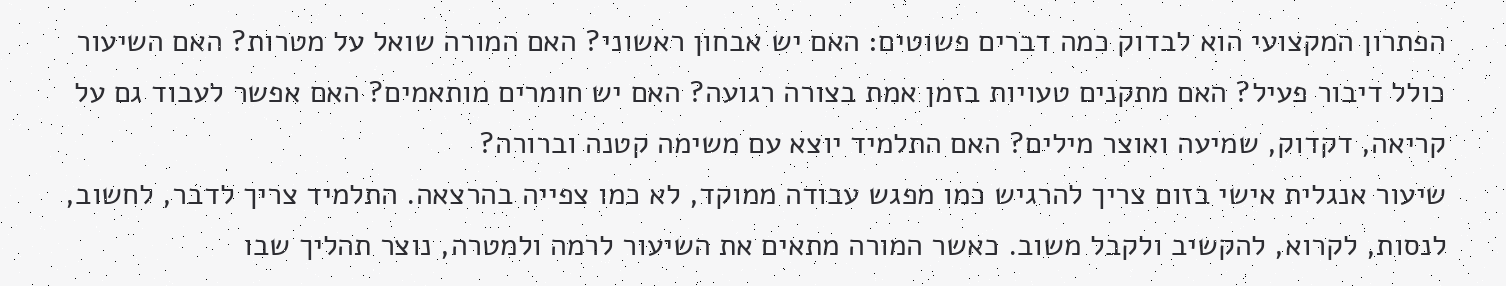הפתרון המקצועי הוא לבדוק כמה דברים פשוטים: האם יש אבחון ראשוני? האם המורה שואל על מטרות? האם השיעור כולל דיבור פעיל? האם מתקנים טעויות בזמן אמת בצורה רגועה? האם יש חומרים מותאמים? האם אפשר לעבוד גם על קריאה, דקדוק, שמיעה ואוצר מילים? האם התלמיד יוצא עם משימה קטנה וברורה?
שיעור אנגלית אישי בזום צריך להרגיש כמו מפגש עבודה ממוקד, לא כמו צפייה בהרצאה. התלמיד צריך לדבר, לחשוב, לנסות, לקרוא, להקשיב ולקבל משוב. כאשר המורה מתאים את השיעור לרמה ולמטרה, נוצר תהליך שבו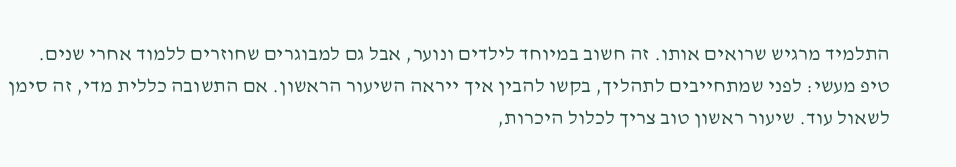התלמיד מרגיש שרואים אותו. זה חשוב במיוחד לילדים ונוער, אבל גם למבוגרים שחוזרים ללמוד אחרי שנים.
טיפ מעשי: לפני שמתחייבים לתהליך, בקשו להבין איך ייראה השיעור הראשון. אם התשובה כללית מדי, זה סימן לשאול עוד. שיעור ראשון טוב צריך לכלול היכרות,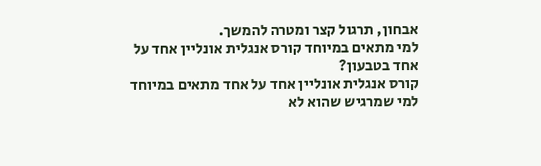אבחון, תרגול קצר ומטרה להמשך.
למי מתאים במיוחד קורס אנגלית אונליין אחד על אחד בטבעון?
קורס אנגלית אונליין אחד על אחד מתאים במיוחד למי שמרגיש שהוא לא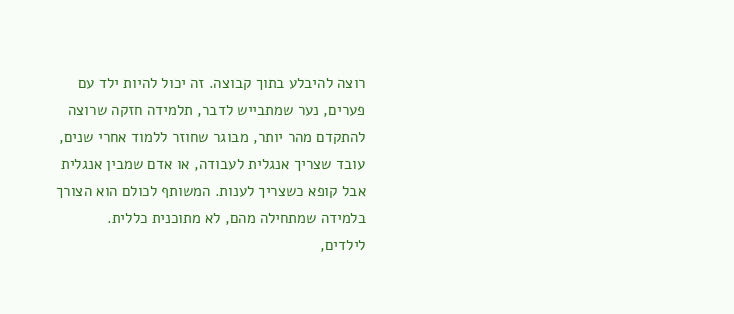רוצה להיבלע בתוך קבוצה. זה יכול להיות ילד עם פערים, נער שמתבייש לדבר, תלמידה חזקה שרוצה להתקדם מהר יותר, מבוגר שחוזר ללמוד אחרי שנים, עובד שצריך אנגלית לעבודה, או אדם שמבין אנגלית אבל קופא כשצריך לענות. המשותף לכולם הוא הצורך בלמידה שמתחילה מהם, לא מתוכנית כללית.
לילדים,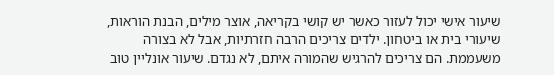שיעור אישי יכול לעזור כאשר יש קושי בקריאה, אוצר מילים, הבנת הוראות, שיעורי בית או ביטחון. ילדים צריכים הרבה חזרתיות, אבל לא בצורה משעממת. הם צריכים להרגיש שהמורה איתם, לא נגדם. שיעור אונליין טוב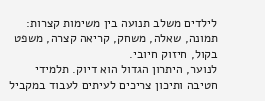לילדים משלב תנועה בין משימות קצרות: תמונה, שאלה, משחק, קריאה קצרה, משפט בקול, חיזוק חיובי.
לנוער, היתרון הגדול הוא דיוק. תלמידי חטיבה ותיכון צריכים לעיתים לעבוד במקביל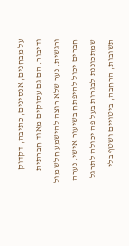על מבחנים, אנסינים, כתיבה, דקדוק ודיבור. הם גם עסוקים מאוד חברתית ורגשית. נער שלא רוצה להישמע חלש מול חברים יכול להיפתח בשיעור אישי. נערה שמתכוננת לבגרות בעל פה יכולה לתרגל תשובות, הרחבה, ביטויים ושטף בלי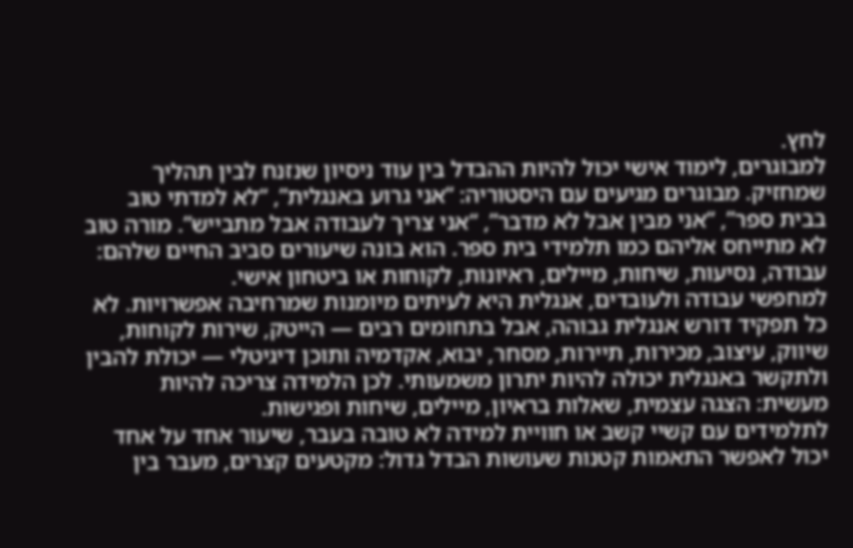לחץ.
למבוגרים, לימוד אישי יכול להיות ההבדל בין עוד ניסיון שנזנח לבין תהליך שמחזיק. מבוגרים מגיעים עם היסטוריה: “אני גרוע באנגלית”, “לא למדתי טוב בבית ספר”, “אני מבין אבל לא מדבר”, “אני צריך לעבודה אבל מתבייש”. מורה טוב לא מתייחס אליהם כמו תלמידי בית ספר. הוא בונה שיעורים סביב החיים שלהם: עבודה, נסיעות, שיחות, מיילים, ראיונות, לקוחות או ביטחון אישי.
למחפשי עבודה ולעובדים, אנגלית היא לעיתים מיומנות שמרחיבה אפשרויות. לא כל תפקיד דורש אנגלית גבוהה, אבל בתחומים רבים — הייטק, שירות לקוחות, שיווק, עיצוב, מכירות, תיירות, מסחר, יבוא, אקדמיה ותוכן דיגיטלי — יכולת להבין ולתקשר באנגלית יכולה להיות יתרון משמעותי. לכן הלמידה צריכה להיות מעשית: הצגה עצמית, שאלות בראיון, מיילים, שיחות ופגישות.
לתלמידים עם קשיי קשב או חוויית למידה לא טובה בעבר, שיעור אחד על אחד יכול לאפשר התאמות קטנות שעושות הבדל גדול: מקטעים קצרים, מעבר בין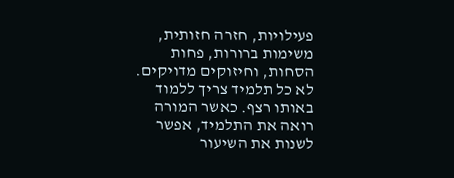פעילויות, חזרה חזותית, משימות ברורות, פחות הסחות, וחיזוקים מדויקים. לא כל תלמיד צריך ללמוד באותו רצף. כאשר המורה רואה את התלמיד, אפשר לשנות את השיעור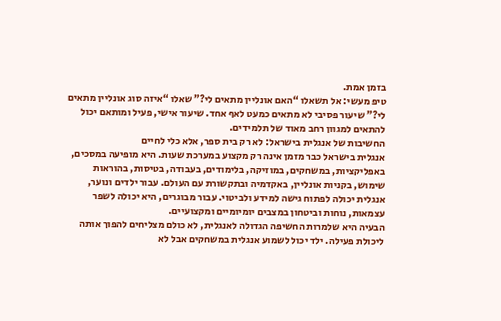בזמן אמת.
טיפ מעשי: אל תשאלו “האם אונליין מתאים לי?” שאלו “איזה סוג אונליין מתאים לי?” שיעור פסיבי לא מתאים כמעט לאף אחד. שיעור אישי, פעיל ומותאם יכול להתאים למגוון רחב מאוד של תלמידים.
החשיבות של אנגלית בישראל: לא רק בית ספר, אלא כלי לחיים
אנגלית בישראל כבר מזמן אינה רק מקצוע במערכת שעות. היא מופיעה במסכים, באפליקציות, במשחקים, במוזיקה, בלימודים, בעבודה, בטיסות, בהוראות שימוש, בקניות אונליין, באקדמיה ובתקשורת עם העולם. עבור ילדים ונוער, אנגלית יכולה לפתוח גישה למידע ולביטוי. עבור מבוגרים, היא יכולה לשפר עצמאות, נוחות וביטחון במצבים יומיומיים ומקצועיים.
הבעיה היא שלמרות החשיפה הגדולה לאנגלית, לא כולם מצליחים להפוך אותה ליכולת פעילה. ילד יכול לשמוע אנגלית במשחקים אבל לא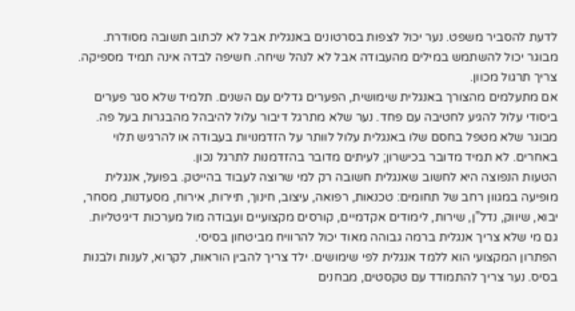לדעת להסביר משפט. נער יכול לצפות בסרטונים באנגלית אבל לא לכתוב תשובה מסודרת. מבוגר יכול להשתמש במילים מהעבודה אבל לא לנהל שיחה. חשיפה לבדה אינה תמיד מספיקה. צריך תרגול מכוון.
אם מתעלמים מהצורך באנגלית שימושית, הפערים גדלים עם השנים. תלמיד שלא סגר פערים ביסודי עלול להגיע לחטיבה עם פחד. נער שלא מתרגל דיבור עלול להיבהל מהבגרות בעל פה. מבוגר שלא מטפל בחסם שלו באנגלית עלול לוותר על הזדמנויות בעבודה או להרגיש תלוי באחרים. לא תמיד מדובר בכישרון; לעיתים מדובר בהזדמנות לתרגל נכון.
הטעות הנפוצה היא לחשוב שאנגלית חשובה רק למי שרוצה לעבוד בהייטק. בפועל, אנגלית מופיעה במגוון רחב של תחומים: טכנאות, רפואה, עיצוב, חינוך, תיירות, אירוח, מסעדנות, מסחר, יבוא, שיווק, נדל”ן, שירות, לימודים אקדמיים, קורסים מקצועיים ועבודה מול מערכות דיגיטליות. גם מי שלא צריך אנגלית ברמה גבוהה מאוד יכול להרוויח מביטחון בסיסי.
הפתרון המקצועי הוא ללמד אנגלית לפי שימושים. ילד צריך להבין הוראות, לקרוא, לענות ולבנות בסיס. נער צריך להתמודד עם טקסטים, מבחנים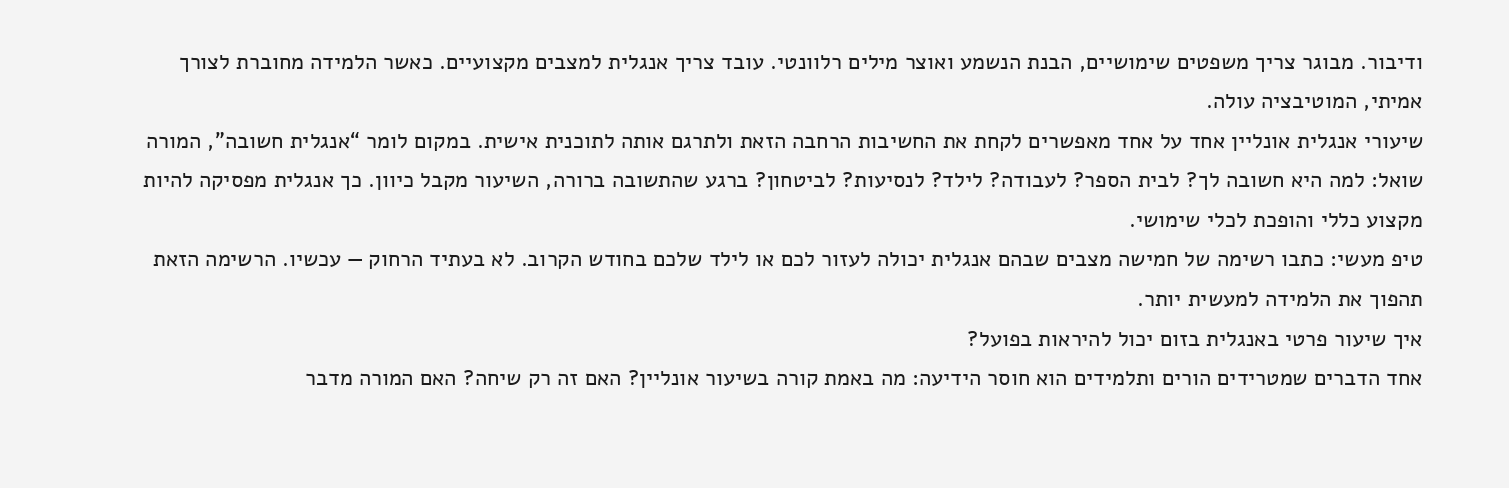ודיבור. מבוגר צריך משפטים שימושיים, הבנת הנשמע ואוצר מילים רלוונטי. עובד צריך אנגלית למצבים מקצועיים. כאשר הלמידה מחוברת לצורך אמיתי, המוטיבציה עולה.
שיעורי אנגלית אונליין אחד על אחד מאפשרים לקחת את החשיבות הרחבה הזאת ולתרגם אותה לתוכנית אישית. במקום לומר “אנגלית חשובה”, המורה שואל: למה היא חשובה לך? לבית הספר? לעבודה? לילד? לנסיעות? לביטחון? ברגע שהתשובה ברורה, השיעור מקבל כיוון. כך אנגלית מפסיקה להיות מקצוע כללי והופכת לכלי שימושי.
טיפ מעשי: כתבו רשימה של חמישה מצבים שבהם אנגלית יכולה לעזור לכם או לילד שלכם בחודש הקרוב. לא בעתיד הרחוק — עכשיו. הרשימה הזאת תהפוך את הלמידה למעשית יותר.
איך שיעור פרטי באנגלית בזום יכול להיראות בפועל?
אחד הדברים שמטרידים הורים ותלמידים הוא חוסר הידיעה: מה באמת קורה בשיעור אונליין? האם זה רק שיחה? האם המורה מדבר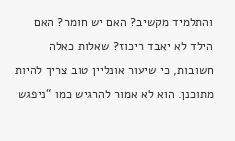והתלמיד מקשיב? האם יש חומר? האם הילד לא יאבד ריכוז? שאלות כאלה חשובות, כי שיעור אונליין טוב צריך להיות מתוכנן. הוא לא אמור להרגיש כמו “ניפגש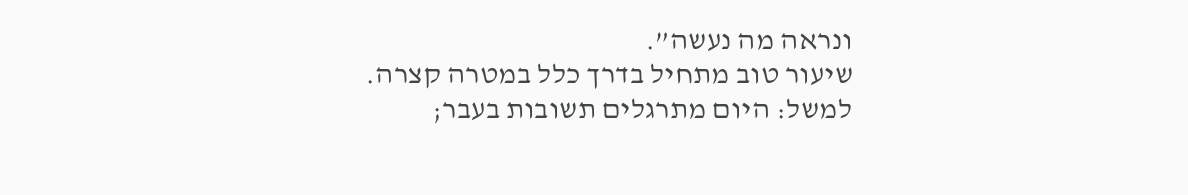ונראה מה נעשה”.
שיעור טוב מתחיל בדרך כלל במטרה קצרה. למשל: היום מתרגלים תשובות בעבר;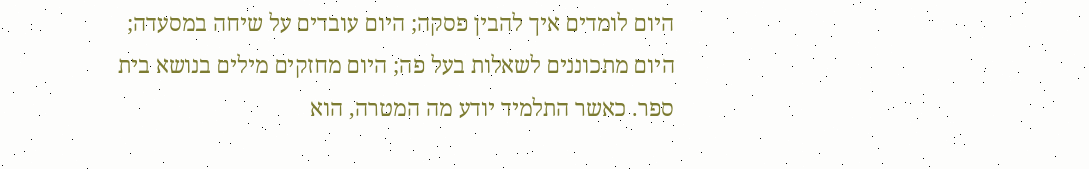היום לומדים איך להבין פסקה; היום עובדים על שיחה במסעדה; היום מתכוננים לשאלות בעל פה; היום מחזקים מילים בנושא בית ספר. כאשר התלמיד יודע מה המטרה, הוא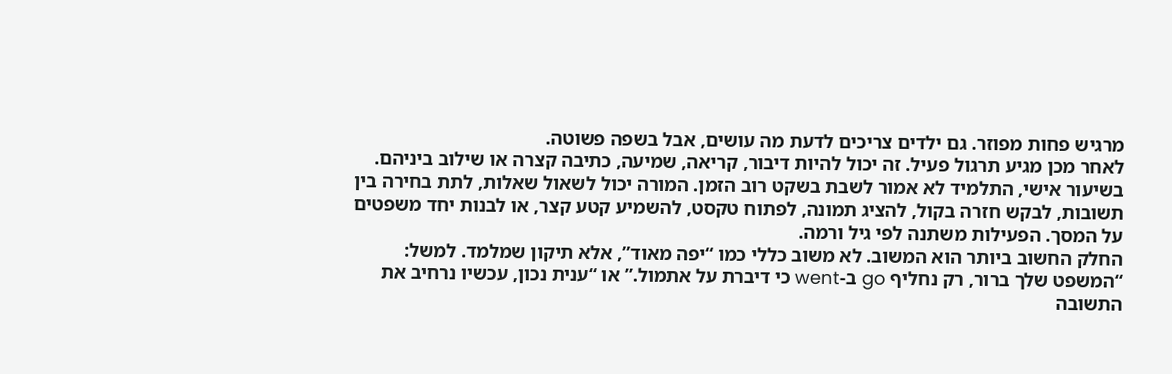מרגיש פחות מפוזר. גם ילדים צריכים לדעת מה עושים, אבל בשפה פשוטה.
לאחר מכן מגיע תרגול פעיל. זה יכול להיות דיבור, קריאה, שמיעה, כתיבה קצרה או שילוב ביניהם. בשיעור אישי, התלמיד לא אמור לשבת בשקט רוב הזמן. המורה יכול לשאול שאלות, לתת בחירה בין תשובות, לבקש חזרה בקול, להציג תמונה, לפתוח טקסט, להשמיע קטע קצר, או לבנות יחד משפטים על המסך. הפעילות משתנה לפי גיל ורמה.
החלק החשוב ביותר הוא המשוב. לא משוב כללי כמו “יפה מאוד”, אלא תיקון שמלמד. למשל: “המשפט שלך ברור, רק נחליף go ב-went כי דיברת על אתמול.” או “ענית נכון, עכשיו נרחיב את התשובה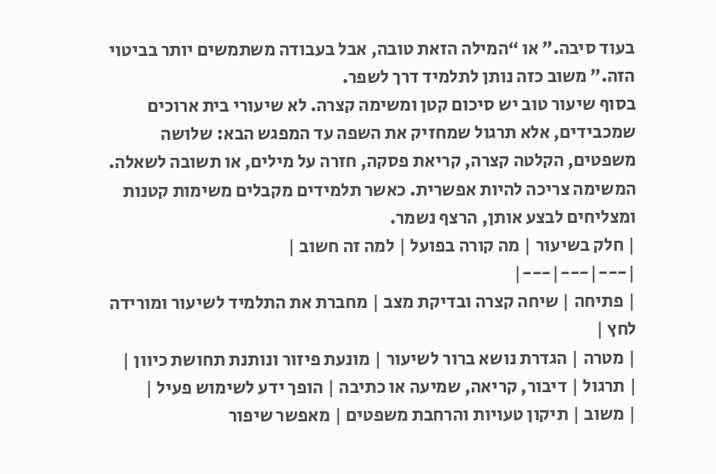בעוד סיבה.” או “המילה הזאת טובה, אבל בעבודה משתמשים יותר בביטוי הזה.” משוב כזה נותן לתלמיד דרך לשפר.
בסוף שיעור טוב יש סיכום קטן ומשימה קצרה. לא שיעורי בית ארוכים שמכבידים, אלא תרגול שמחזיק את השפה עד המפגש הבא: שלושה משפטים, הקלטה קצרה, קריאת פסקה, חזרה על מילים, או תשובה לשאלה. המשימה צריכה להיות אפשרית. כאשר תלמידים מקבלים משימות קטנות ומצליחים לבצע אותן, הרצף נשמר.
| חלק בשיעור | מה קורה בפועל | למה זה חשוב |
|---|---|---|
| פתיחה | שיחה קצרה ובדיקת מצב | מחברת את התלמיד לשיעור ומורידה לחץ |
| מטרה | הגדרת נושא ברור לשיעור | מונעת פיזור ונותנת תחושת כיוון |
| תרגול | דיבור, קריאה, שמיעה או כתיבה | הופך ידע לשימוש פעיל |
| משוב | תיקון טעויות והרחבת משפטים | מאפשר שיפור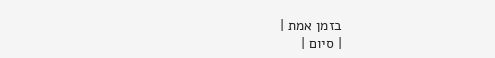בזמן אמת |
| סיום |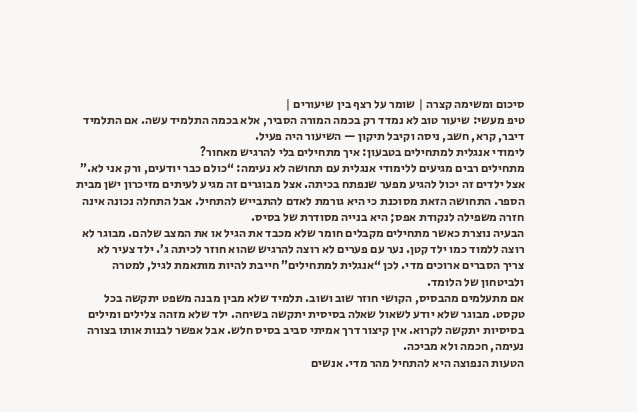סיכום ומשימה קצרה | שומר על רצף בין שיעורים |
טיפ מעשי: שיעור טוב לא נמדד רק בכמה המורה הסביר, אלא בכמה התלמיד עשה. אם התלמיד דיבר, קרא, חשב, ניסה וקיבל תיקון — השיעור היה פעיל.
לימודי אנגלית למתחילים בטבעון: איך מתחילים בלי להרגיש מאחור?
מתחילים רבים מגיעים ללימודי אנגלית עם תחושה לא נעימה: “כולם כבר יודעים, ורק אני לא.” אצל ילדים זה יכול להגיע מפער שנפתח בכיתה. אצל מבוגרים זה מגיע לעיתים מזיכרון ישן מבית הספר. התחושה הזאת מסוכנת כי היא גורמת לאדם להתבייש להתחיל. אבל התחלה נכונה אינה חזרה משפילה לנקודת אפס; היא בנייה מסודרת של בסיס.
הבעיה נוצרת כאשר מתחילים מקבלים חומר שלא מכבד את הגיל או את המצב שלהם. מבוגר לא רוצה ללמוד כמו ילד קטן. נער עם פערים לא רוצה להרגיש שהוא חוזר לכיתה ג’. ילד צעיר לא צריך הסברים ארוכים מדי. לכן “אנגלית למתחילים” חייבת להיות מותאמת לגיל, למטרה ולביטחון של הלומד.
אם מתעלמים מהבסיס, הקושי חוזר שוב ושוב. תלמיד שלא מבין מבנה משפט יתקשה בכל טקסט. מבוגר שלא יודע לשאול שאלה בסיסית יתקשה בשיחה. ילד שלא מזהה צלילים ומילים בסיסיות יתקשה לקרוא. אין קיצור דרך אמיתי סביב בסיס חלש. אבל אפשר לבנות אותו בצורה נעימה, חכמה ולא מביכה.
הטעות הנפוצה היא להתחיל מהר מדי. אנשים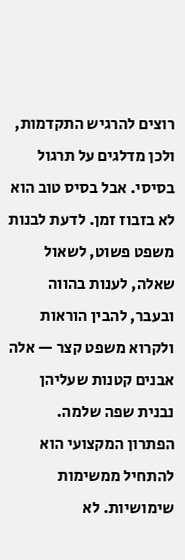רוצים להרגיש התקדמות, ולכן מדלגים על תרגול בסיסי. אבל בסיס טוב הוא לא בזבוז זמן. לדעת לבנות משפט פשוט, לשאול שאלה, לענות בהווה ובעבר, להבין הוראות ולקרוא משפט קצר — אלה אבנים קטנות שעליהן נבנית שפה שלמה.
הפתרון המקצועי הוא להתחיל ממשימות שימושיות. לא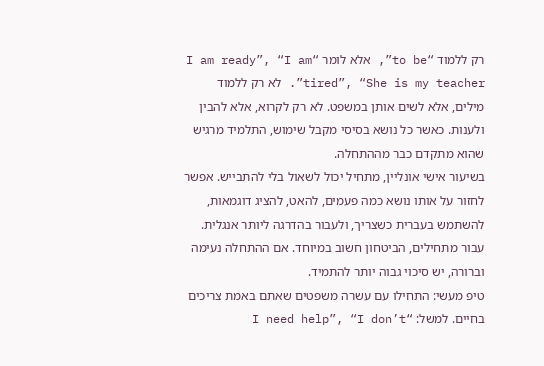רק ללמוד “to be”, אלא לומר “I am ready”, “I am tired”, “She is my teacher”. לא רק ללמוד מילים, אלא לשים אותן במשפט. לא רק לקרוא, אלא להבין ולענות. כאשר כל נושא בסיסי מקבל שימוש, התלמיד מרגיש שהוא מתקדם כבר מההתחלה.
בשיעור אישי אונליין, מתחיל יכול לשאול בלי להתבייש. אפשר לחזור על אותו נושא כמה פעמים, להאט, להציג דוגמאות, להשתמש בעברית כשצריך, ולעבור בהדרגה ליותר אנגלית. עבור מתחילים, הביטחון חשוב במיוחד. אם ההתחלה נעימה וברורה, יש סיכוי גבוה יותר להתמיד.
טיפ מעשי: התחילו עם עשרה משפטים שאתם באמת צריכים בחיים. למשל: “I need help”, “I don’t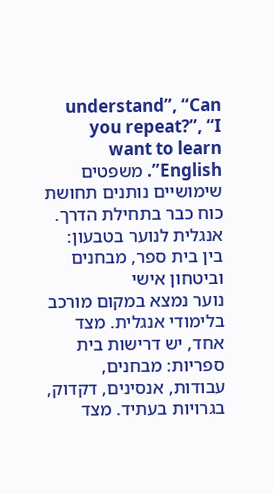understand”, “Can you repeat?”, “I want to learn English”. משפטים שימושיים נותנים תחושת כוח כבר בתחילת הדרך.
אנגלית לנוער בטבעון: בין בית ספר, מבחנים וביטחון אישי
נוער נמצא במקום מורכב בלימודי אנגלית. מצד אחד, יש דרישות בית ספריות: מבחנים, עבודות, אנסינים, דקדוק, בגרויות בעתיד. מצד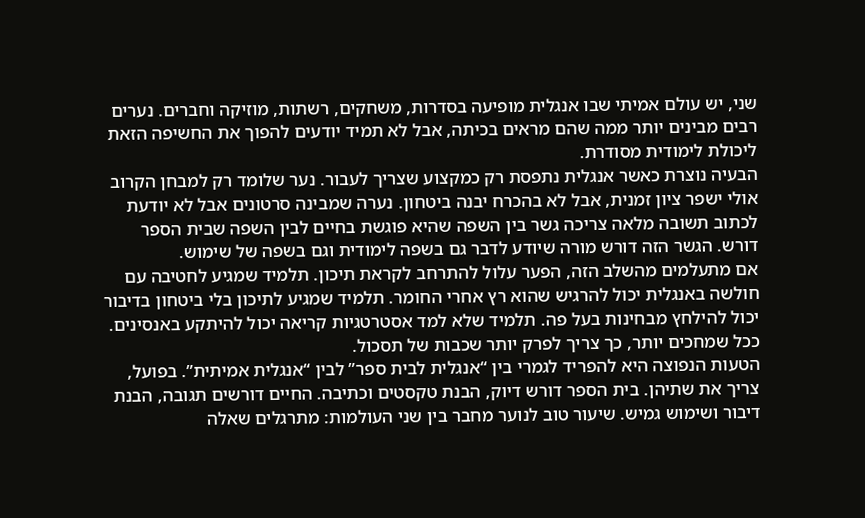שני, יש עולם אמיתי שבו אנגלית מופיעה בסדרות, משחקים, רשתות, מוזיקה וחברים. נערים רבים מבינים יותר ממה שהם מראים בכיתה, אבל לא תמיד יודעים להפוך את החשיפה הזאת ליכולת לימודית מסודרת.
הבעיה נוצרת כאשר אנגלית נתפסת רק כמקצוע שצריך לעבור. נער שלומד רק למבחן הקרוב אולי ישפר ציון זמנית, אבל לא בהכרח יבנה ביטחון. נערה שמבינה סרטונים אבל לא יודעת לכתוב תשובה מלאה צריכה גשר בין השפה שהיא פוגשת בחיים לבין השפה שבית הספר דורש. הגשר הזה דורש מורה שיודע לדבר גם בשפה לימודית וגם בשפה של שימוש.
אם מתעלמים מהשלב הזה, הפער עלול להתרחב לקראת תיכון. תלמיד שמגיע לחטיבה עם חולשה באנגלית יכול להרגיש שהוא רץ אחרי החומר. תלמיד שמגיע לתיכון בלי ביטחון בדיבור יכול להילחץ מבחינות בעל פה. תלמיד שלא למד אסטרטגיות קריאה יכול להיתקע באנסינים. ככל שמחכים יותר, כך צריך לפרק יותר שכבות של תסכול.
הטעות הנפוצה היא להפריד לגמרי בין “אנגלית לבית ספר” לבין “אנגלית אמיתית”. בפועל, צריך את שתיהן. בית הספר דורש דיוק, הבנת טקסטים וכתיבה. החיים דורשים תגובה, הבנת דיבור ושימוש גמיש. שיעור טוב לנוער מחבר בין שני העולמות: מתרגלים שאלה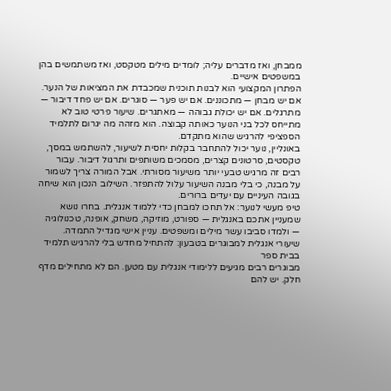ממבחן, ואז מדברים עליה; לומדים מילים מטקסט, ואז משתמשים בהן במשפטים אישיים.
הפתרון המקצועי הוא לבנות תוכנית שמכבדת את המציאות של הנער. אם יש מבחן — מתכוננים. אם יש פער — סוגרים. אם יש פחד דיבור — מתרגלים. אם יש יכולת גבוהה — מאתגרים. שיעור פרטי טוב לא מתייחס לכל בני הנוער כאותה קבוצה. הוא מזהה מה יגרום לתלמיד הספציפי להרגיש שהוא מתקדם.
באונליין, נוער יכול להתחבר בקלות יחסית לשיעור, להשתמש במסך, טקסטים, סרטונים קצרים, מסמכים משותפים ותרגול דיבור. עבור רבים זה מרגיש טבעי יותר משיעור מסורתי. אבל המורה צריך לשמור על מבנה, כי בלי מבנה השיעור עלול להתפזר. השילוב הנכון הוא שיחה בגובה העיניים עם יעדים ברורים.
טיפ מעשי לנוער: אל תחכו למבחן כדי ללמוד אנגלית. בחרו נושא שמעניין אתכם באנגלית — ספורט, מוזיקה, משחק, אופנה, טכנולוגיה — ולמדו סביבו עשר מילים ומשפטים. עניין אישי מגדיל התמדה.
שיעורי אנגלית למבוגרים בטבעון: להתחיל מחדש בלי להרגיש תלמיד בבית ספר
מבוגרים רבים מגיעים ללימודי אנגלית עם מטען. הם לא מתחילים מדף חלק. יש להם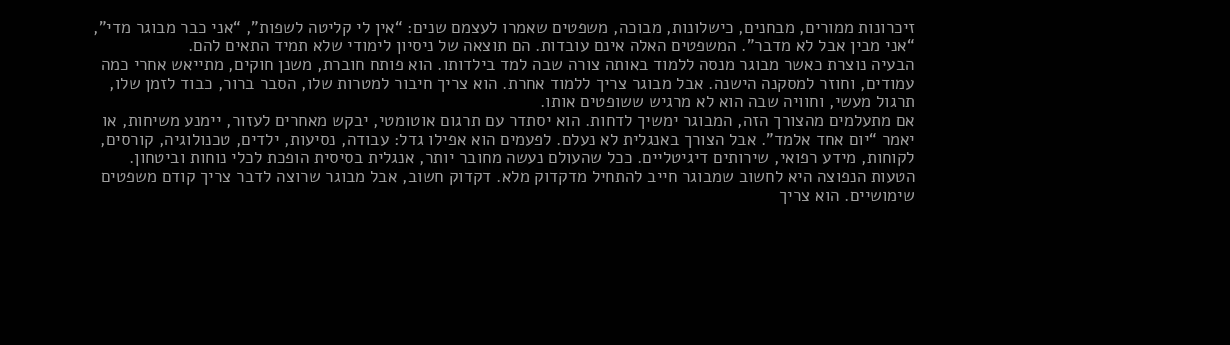זיכרונות ממורים, מבחנים, כישלונות, מבוכה, משפטים שאמרו לעצמם שנים: “אין לי קליטה לשפות”, “אני כבר מבוגר מדי”, “אני מבין אבל לא מדבר”. המשפטים האלה אינם עובדות. הם תוצאה של ניסיון לימודי שלא תמיד התאים להם.
הבעיה נוצרת כאשר מבוגר מנסה ללמוד באותה צורה שבה למד בילדותו. הוא פותח חוברת, משנן חוקים, מתייאש אחרי כמה עמודים, וחוזר למסקנה הישנה. אבל מבוגר צריך ללמוד אחרת. הוא צריך חיבור למטרות שלו, הסבר ברור, כבוד לזמן שלו, תרגול מעשי, וחוויה שבה הוא לא מרגיש ששופטים אותו.
אם מתעלמים מהצורך הזה, המבוגר ימשיך לדחות. הוא יסתדר עם תרגום אוטומטי, יבקש מאחרים לעזור, יימנע משיחות, או יאמר “יום אחד אלמד”. אבל הצורך באנגלית לא נעלם. לפעמים הוא אפילו גדל: עבודה, נסיעות, ילדים, טכנולוגיה, קורסים, לקוחות, מידע רפואי, שירותים דיגיטליים. ככל שהעולם נעשה מחובר יותר, אנגלית בסיסית הופכת לכלי נוחות וביטחון.
הטעות הנפוצה היא לחשוב שמבוגר חייב להתחיל מדקדוק מלא. דקדוק חשוב, אבל מבוגר שרוצה לדבר צריך קודם משפטים שימושיים. הוא צריך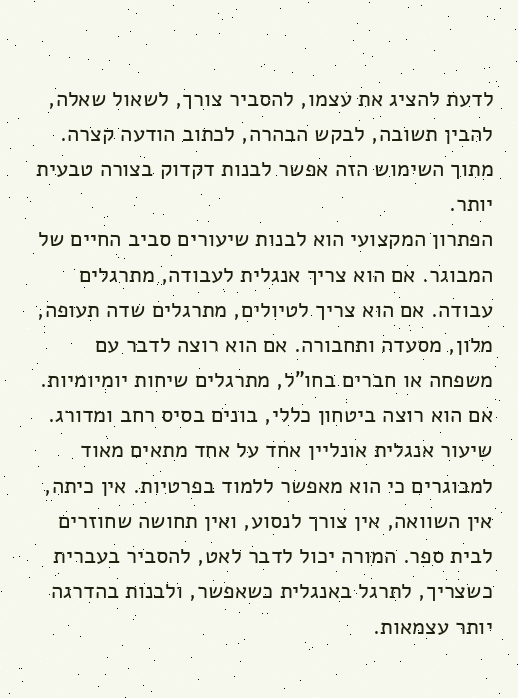לדעת להציג את עצמו, להסביר צורך, לשאול שאלה, להבין תשובה, לבקש הבהרה, לכתוב הודעה קצרה. מתוך השימוש הזה אפשר לבנות דקדוק בצורה טבעית יותר.
הפתרון המקצועי הוא לבנות שיעורים סביב החיים של המבוגר. אם הוא צריך אנגלית לעבודה, מתרגלים עבודה. אם הוא צריך לטיולים, מתרגלים שדה תעופה, מלון, מסעדה ותחבורה. אם הוא רוצה לדבר עם משפחה או חברים בחו”ל, מתרגלים שיחות יומיומיות. אם הוא רוצה ביטחון כללי, בונים בסיס רחב ומדורג.
שיעור אנגלית אונליין אחד על אחד מתאים מאוד למבוגרים כי הוא מאפשר ללמוד בפרטיות. אין כיתה, אין השוואה, אין צורך לנסוע, ואין תחושה שחוזרים לבית ספר. המורה יכול לדבר לאט, להסביר בעברית כשצריך, לתרגל באנגלית כשאפשר, ולבנות בהדרגה יותר עצמאות.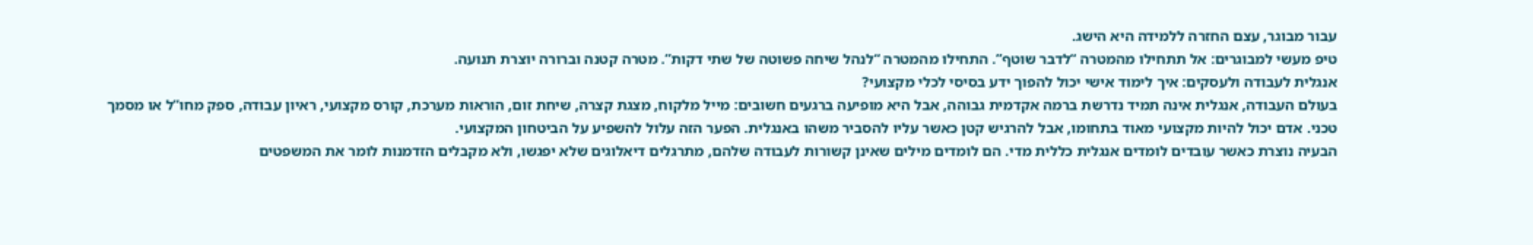עבור מבוגר, עצם החזרה ללמידה היא הישג.
טיפ מעשי למבוגרים: אל תתחילו מהמטרה “לדבר שוטף”. התחילו מהמטרה “לנהל שיחה פשוטה של שתי דקות”. מטרה קטנה וברורה יוצרת תנועה.
אנגלית לעבודה ולעסקים: איך לימוד אישי יכול להפוך ידע בסיסי לכלי מקצועי?
בעולם העבודה, אנגלית אינה תמיד נדרשת ברמה אקדמית גבוהה, אבל היא מופיעה ברגעים חשובים: מייל מלקוח, מצגת קצרה, שיחת זום, הוראות מערכת, קורס מקצועי, ראיון עבודה, ספק מחו”ל או מסמך טכני. אדם יכול להיות מקצועי מאוד בתחומו, אבל להרגיש קטן כאשר עליו להסביר משהו באנגלית. הפער הזה עלול להשפיע על הביטחון המקצועי.
הבעיה נוצרת כאשר עובדים לומדים אנגלית כללית מדי. הם לומדים מילים שאינן קשורות לעבודה שלהם, מתרגלים דיאלוגים שלא יפגשו, ולא מקבלים הזדמנות לומר את המשפטים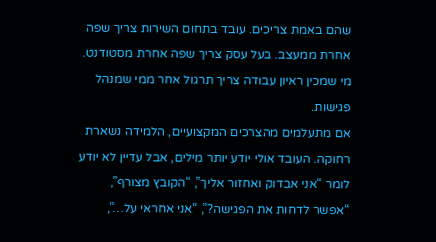שהם באמת צריכים. עובד בתחום השירות צריך שפה אחרת ממעצב. בעל עסק צריך שפה אחרת מסטודנט. מי שמכין ראיון עבודה צריך תרגול אחר ממי שמנהל פגישות.
אם מתעלמים מהצרכים המקצועיים, הלמידה נשארת רחוקה. העובד אולי יודע יותר מילים, אבל עדיין לא יודע לומר “אני אבדוק ואחזור אליך”, “הקובץ מצורף”, “אפשר לדחות את הפגישה?”, “אני אחראי על…”,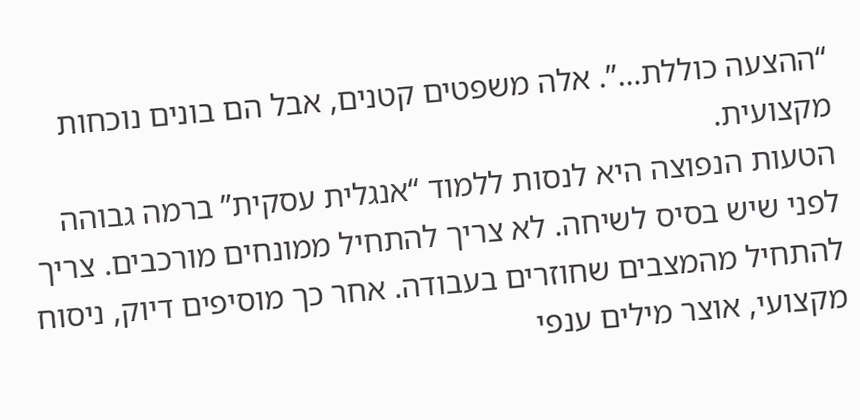“ההצעה כוללת…”. אלה משפטים קטנים, אבל הם בונים נוכחות מקצועית.
הטעות הנפוצה היא לנסות ללמוד “אנגלית עסקית” ברמה גבוהה לפני שיש בסיס לשיחה. לא צריך להתחיל ממונחים מורכבים. צריך להתחיל מהמצבים שחוזרים בעבודה. אחר כך מוסיפים דיוק, ניסוח מקצועי, אוצר מילים ענפי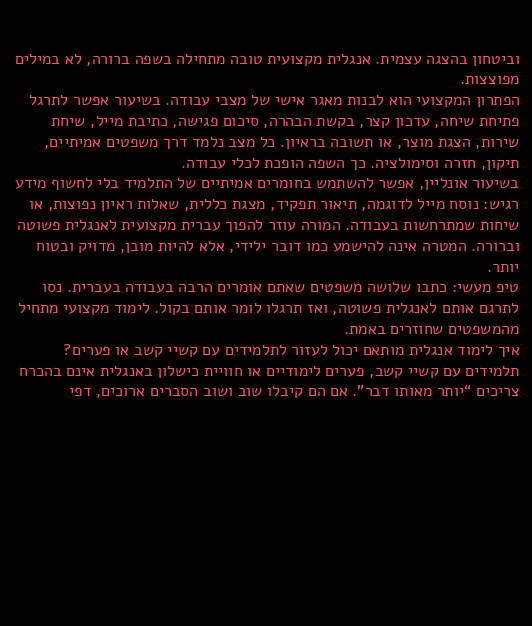וביטחון בהצגה עצמית. אנגלית מקצועית טובה מתחילה בשפה ברורה, לא במילים מפוצצות.
הפתרון המקצועי הוא לבנות מאגר אישי של מצבי עבודה. בשיעור אפשר לתרגל פתיחת שיחה, עדכון קצר, בקשת הבהרה, סיכום פגישה, כתיבת מייל, שיחת שירות, הצגת מוצר, או תשובה בראיון. כל מצב נלמד דרך משפטים אמיתיים, תיקון, חזרה וסימולציה. כך השפה הופכת לכלי עבודה.
בשיעור אונליין, אפשר להשתמש בחומרים אמיתיים של התלמיד בלי לחשוף מידע רגיש: נוסח מייל לדוגמה, תיאור תפקיד, מצגת כללית, שאלות ראיון נפוצות, או שיחות שמתרחשות בעבודה. המורה עוזר להפוך עברית מקצועית לאנגלית פשוטה וברורה. המטרה אינה להישמע כמו דובר ילידי, אלא להיות מובן, מדויק ובטוח יותר.
טיפ מעשי: כתבו שלושה משפטים שאתם אומרים הרבה בעבודה בעברית. נסו לתרגם אותם לאנגלית פשוטה, ואז תרגלו לומר אותם בקול. לימוד מקצועי מתחיל מהמשפטים שחוזרים באמת.
איך לימוד אנגלית מותאם יכול לעזור לתלמידים עם קשיי קשב או פערים?
תלמידים עם קשיי קשב, פערים לימודיים או חוויית כישלון באנגלית אינם בהכרח צריכים “יותר מאותו דבר”. אם הם קיבלו שוב ושוב הסברים ארוכים, דפי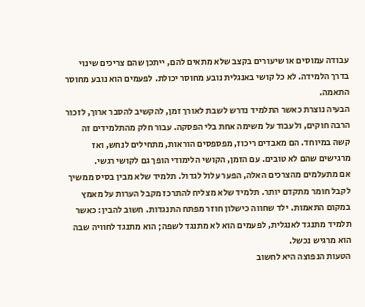עבודה עמוסים או שיעורים בקצב שלא מתאים להם, ייתכן שהם צריכים שינוי בדרך הלמידה. לא כל קושי באנגלית נובע מחוסר יכולת. לפעמים הוא נובע מחוסר התאמה.
הבעיה נוצרת כאשר התלמיד נדרש לשבת לאורך זמן, להקשיב להסבר ארוך, לזכור הרבה חוקים, ולעבוד על משימה אחת בלי הפסקה. עבור חלק מהתלמידים זה קשה במיוחד. הם מאבדים ריכוז, מפספסים הוראות, מתחילים לנחש, ואז מרגישים שהם לא טובים. עם הזמן, הקושי הלימודי הופך גם לקושי רגשי.
אם מתעלמים מהצרכים האלה, הפער עלול לגדול. תלמיד שלא מבין בסיס ממשיך לקבל חומר מתקדם יותר. תלמיד שלא מצליח להתרכז מקבל הערות על מאמץ במקום התאמות. ילד שחווה כישלון חוזר מפתח התנגדות. חשוב להבין: כאשר תלמיד מתנגד לאנגלית, לפעמים הוא לא מתנגד לשפה; הוא מתנגד לחוויה שבה הוא מרגיש נכשל.
הטעות הנפוצה היא לחשוב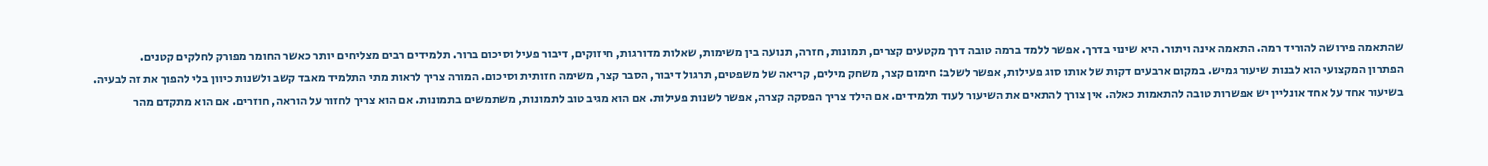שהתאמה פירושה להוריד רמה. התאמה אינה ויתור. היא שינוי בדרך. אפשר ללמד ברמה טובה דרך מקטעים קצרים, תמונות, חזרה, תנועה בין משימות, שאלות מדורגות, חיזוקים, דיבור פעיל וסיכום ברור. תלמידים רבים מצליחים יותר כאשר החומר מפורק לחלקים קטנים.
הפתרון המקצועי הוא לבנות שיעור גמיש. במקום ארבעים דקות של אותו סוג פעילות, אפשר לשלב: חימום קצר, משחק מילים, קריאה של משפטים, תרגול דיבור, הסבר קצר, משימה חזותית וסיכום. המורה צריך לראות מתי התלמיד מאבד קשב ולשנות כיוון בלי להפוך את זה לבעיה.
בשיעור אחד על אחד אונליין יש אפשרות טובה להתאמות כאלה. אין צורך להתאים את השיעור לעוד תלמידים. אם הילד צריך הפסקה קצרה, אפשר לשנות פעילות. אם הוא מגיב טוב לתמונות, משתמשים בתמונות. אם הוא צריך לחזור על הוראה, חוזרים. אם הוא מתקדם מהר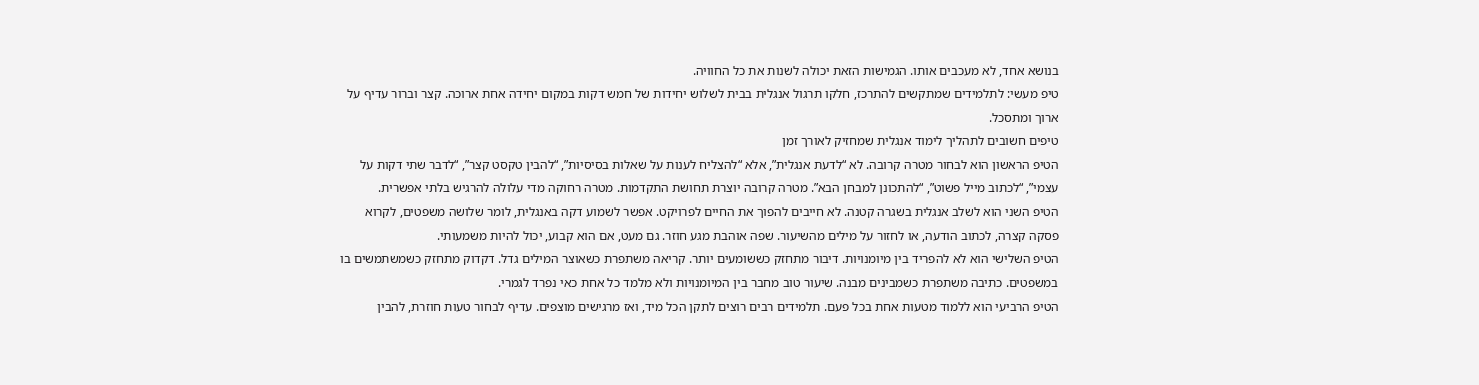בנושא אחד, לא מעכבים אותו. הגמישות הזאת יכולה לשנות את כל החוויה.
טיפ מעשי: לתלמידים שמתקשים להתרכז, חלקו תרגול אנגלית בבית לשלוש יחידות של חמש דקות במקום יחידה אחת ארוכה. קצר וברור עדיף על ארוך ומתסכל.
טיפים חשובים לתהליך לימוד אנגלית שמחזיק לאורך זמן
הטיפ הראשון הוא לבחור מטרה קרובה. לא “לדעת אנגלית”, אלא “להצליח לענות על שאלות בסיסיות”, “להבין טקסט קצר”, “לדבר שתי דקות על עצמי”, “לכתוב מייל פשוט”, “להתכונן למבחן הבא”. מטרה קרובה יוצרת תחושת התקדמות. מטרה רחוקה מדי עלולה להרגיש בלתי אפשרית.
הטיפ השני הוא לשלב אנגלית בשגרה קטנה. לא חייבים להפוך את החיים לפרויקט. אפשר לשמוע דקה באנגלית, לומר שלושה משפטים, לקרוא פסקה קצרה, לכתוב הודעה, או לחזור על מילים מהשיעור. שפה אוהבת מגע חוזר. גם מעט, אם הוא קבוע, יכול להיות משמעותי.
הטיפ השלישי הוא לא להפריד בין מיומנויות. דיבור מתחזק כששומעים יותר. קריאה משתפרת כשאוצר המילים גדל. דקדוק מתחזק כשמשתמשים בו במשפטים. כתיבה משתפרת כשמבינים מבנה. שיעור טוב מחבר בין המיומנויות ולא מלמד כל אחת כאי נפרד לגמרי.
הטיפ הרביעי הוא ללמוד מטעות אחת בכל פעם. תלמידים רבים רוצים לתקן הכל מיד, ואז מרגישים מוצפים. עדיף לבחור טעות חוזרת, להבין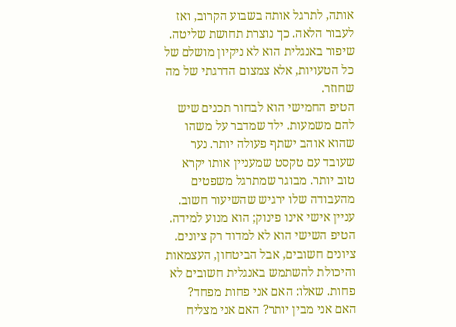אותה, לתרגל אותה בשבוע הקרוב, ואז לעבור הלאה. כך נוצרת תחושת שליטה. שיפור באנגלית הוא לא ניקיון מושלם של כל הטעויות, אלא צמצום הדרגתי של מה שחוזר.
הטיפ החמישי הוא לבחור תכנים שיש להם משמעות. ילד שמדבר על משהו שהוא אוהב ישתף פעולה יותר. נער שעובד עם טקסט שמעניין אותו יקרא טוב יותר. מבוגר שמתרגל משפטים מהעבודה שלו ירגיש שהשיעור חשוב. עניין אישי אינו פינוק; הוא מנוע למידה.
הטיפ השישי הוא לא למדוד רק ציונים. ציונים חשובים, אבל הביטחון, העצמאות והיכולת להשתמש באנגלית חשובים לא פחות. שאלו: האם אני פחות מפחד? האם אני מבין יותר? האם אני מצליח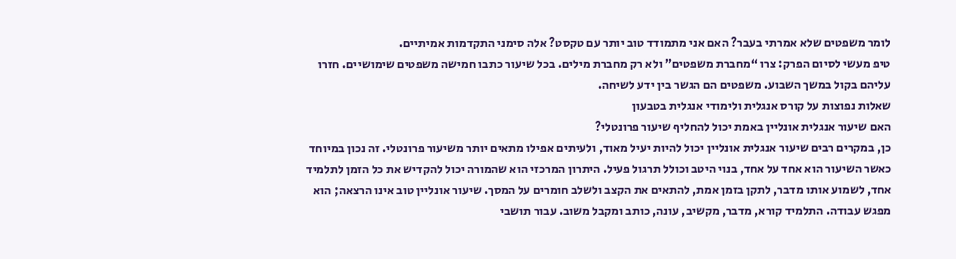לומר משפטים שלא אמרתי בעבר? האם אני מתמודד טוב יותר עם טקסט? אלה סימני התקדמות אמיתיים.
טיפ מעשי לסיום הפרק: צרו “מחברת משפטים” ולא רק מחברת מילים. בכל שיעור כתבו חמישה משפטים שימושיים. חזרו עליהם בקול במשך השבוע. משפטים הם הגשר בין ידע לשיחה.
שאלות נפוצות על קורס אנגלית ולימודי אנגלית בטבעון
האם שיעור אנגלית אונליין באמת יכול להחליף שיעור פרונטלי?
כן, במקרים רבים שיעור אנגלית אונליין יכול להיות יעיל מאוד, ולעיתים אפילו מתאים יותר משיעור פרונטלי. זה נכון במיוחד כאשר השיעור הוא אחד על אחד, בנוי היטב וכולל תרגול פעיל. היתרון המרכזי הוא שהמורה יכול להקדיש את כל הזמן לתלמיד אחד, לשמוע אותו מדבר, לתקן בזמן אמת, להתאים את הקצב ולשלב חומרים על המסך. שיעור אונליין טוב אינו הרצאה; הוא מפגש עבודה. התלמיד קורא, מדבר, מקשיב, עונה, כותב ומקבל משוב. עבור תושבי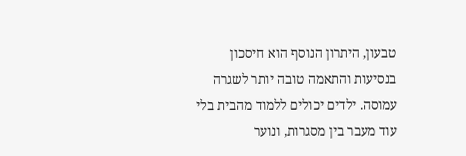טבעון, היתרון הנוסף הוא חיסכון בנסיעות והתאמה טובה יותר לשגרה עמוסה. ילדים יכולים ללמוד מהבית בלי עוד מעבר בין מסגרות, ונוער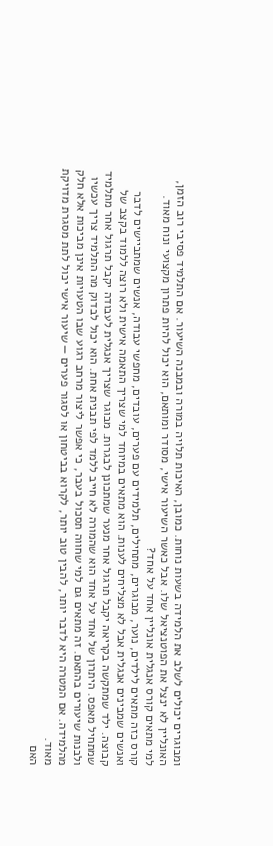ומבוגרים יכולים לשלב את הלמידה בשעות נוחות. כמובן, האיכות תלויה במורה ובמבנה השיעור. אם התלמיד פסיבי רוב הזמן, האונליין לא ינצל את הפוטנציאל שלו. אבל כאשר השיעור אישי, מסודר ומותאם, הוא יכול להיות פתרון מקצועי ונוח מאוד.
למי מתאים קורס אנגלית אונליין אחד על אחד?
קורס כזה מתאים לילדים, נוער, מבוגרים, מתחילים, תלמידים עם פערים, עובדים, מחפשי עבודה, אנשים שמתביישים לדבר ואנשים שמבינים אנגלית אבל לא מצליחים לענות. הוא מתאים במיוחד למי שצריך התאמה אישית ולא רוצה ללמוד בקצב של קבוצה. ילד שמתקשה בקריאה יקבל תרגול אחר מנער שמתכונן לבגרות. מבוגר שצריך אנגלית לעבודה יקבל תרגול אחר מתלמיד שמתחיל מאפס. היתרון של אחד על אחד הוא שהמורה לא חייב ללמד לפי תבנית אחת. הוא יכול לבדוק מה התלמיד צריך עכשיו ולבנות שיעורים בהתאם. זה מתאים גם למי שחווה תסכול בעבר, כי אפשר ליצור מרחב רגוע שבו הטעויות אינן מביכות אלא חלק מהלמידה. אם המטרה היא לדבר יותר, להבין טוב יותר, לקרוא בביטחון או לסגור פערים — שיעור אישי יכול לתת מסגרת מדויקת מאוד.
האם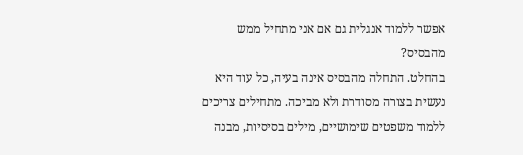אפשר ללמוד אנגלית גם אם אני מתחיל ממש מהבסיס?
בהחלט. התחלה מהבסיס אינה בעיה, כל עוד היא נעשית בצורה מסודרת ולא מביכה. מתחילים צריכים ללמוד משפטים שימושיים, מילים בסיסיות, מבנה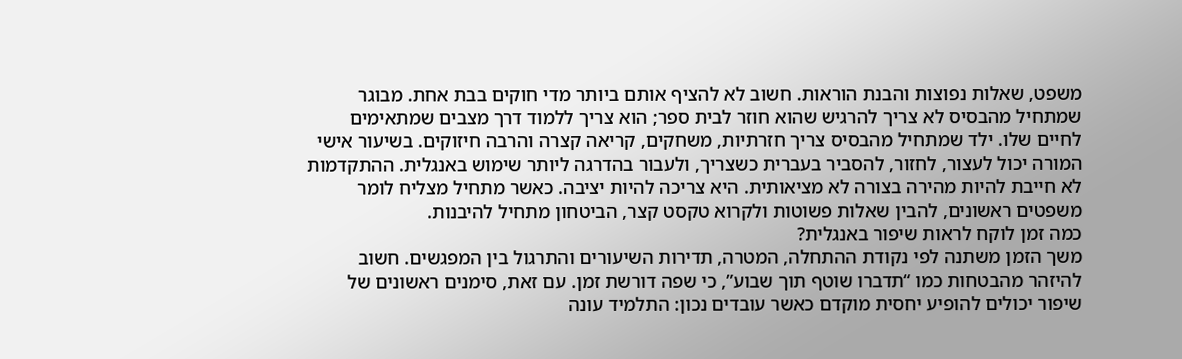משפט, שאלות נפוצות והבנת הוראות. חשוב לא להציף אותם ביותר מדי חוקים בבת אחת. מבוגר שמתחיל מהבסיס לא צריך להרגיש שהוא חוזר לבית ספר; הוא צריך ללמוד דרך מצבים שמתאימים לחיים שלו. ילד שמתחיל מהבסיס צריך חזרתיות, משחקים, קריאה קצרה והרבה חיזוקים. בשיעור אישי המורה יכול לעצור, לחזור, להסביר בעברית כשצריך, ולעבור בהדרגה ליותר שימוש באנגלית. ההתקדמות לא חייבת להיות מהירה בצורה לא מציאותית. היא צריכה להיות יציבה. כאשר מתחיל מצליח לומר משפטים ראשונים, להבין שאלות פשוטות ולקרוא טקסט קצר, הביטחון מתחיל להיבנות.
כמה זמן לוקח לראות שיפור באנגלית?
משך הזמן משתנה לפי נקודת ההתחלה, המטרה, תדירות השיעורים והתרגול בין המפגשים. חשוב להיזהר מהבטחות כמו “תדברו שוטף תוך שבוע”, כי שפה דורשת זמן. עם זאת, סימנים ראשונים של שיפור יכולים להופיע יחסית מוקדם כאשר עובדים נכון: התלמיד עונה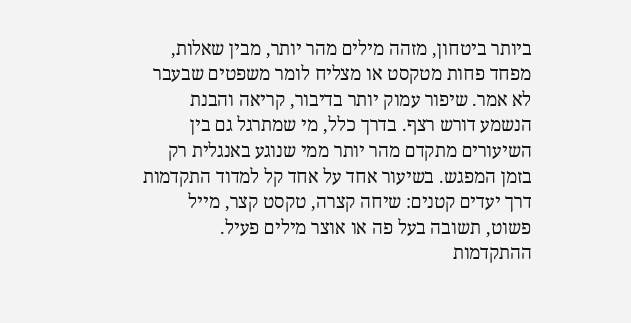ביותר ביטחון, מזהה מילים מהר יותר, מבין שאלות, מפחד פחות מטקסט או מצליח לומר משפטים שבעבר לא אמר. שיפור עמוק יותר בדיבור, קריאה והבנת הנשמע דורש רצף. בדרך כלל, מי שמתרגל גם בין השיעורים מתקדם מהר יותר ממי שנוגע באנגלית רק בזמן המפגש. בשיעור אחד על אחד קל למדוד התקדמות דרך יעדים קטנים: שיחה קצרה, טקסט קצר, מייל פשוט, תשובה בעל פה או אוצר מילים פעיל. ההתקדמות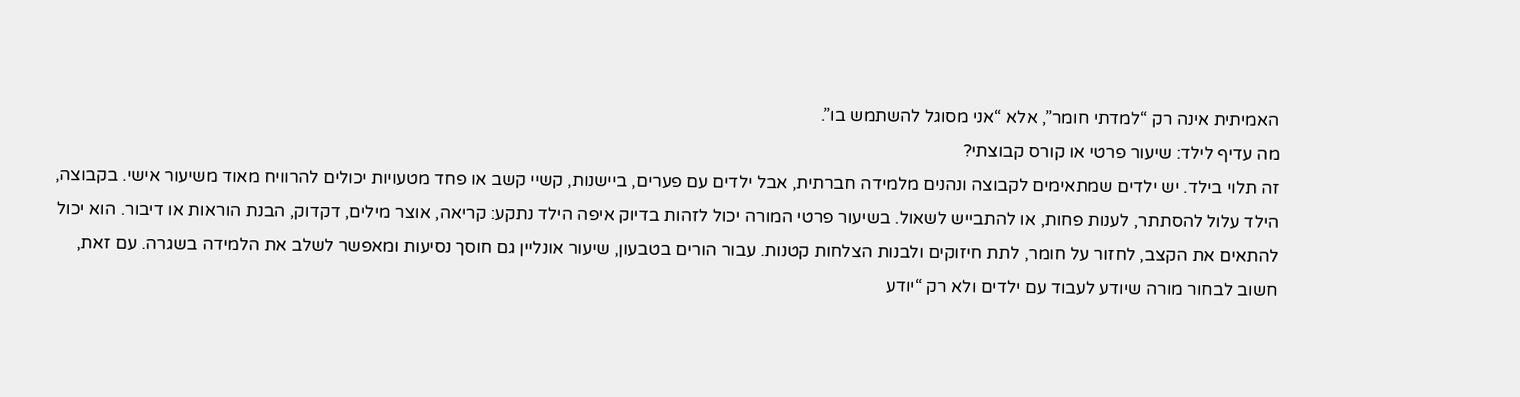האמיתית אינה רק “למדתי חומר”, אלא “אני מסוגל להשתמש בו”.
מה עדיף לילד: שיעור פרטי או קורס קבוצתי?
זה תלוי בילד. יש ילדים שמתאימים לקבוצה ונהנים מלמידה חברתית, אבל ילדים עם פערים, ביישנות, קשיי קשב או פחד מטעויות יכולים להרוויח מאוד משיעור אישי. בקבוצה, הילד עלול להסתתר, לענות פחות, או להתבייש לשאול. בשיעור פרטי המורה יכול לזהות בדיוק איפה הילד נתקע: קריאה, אוצר מילים, דקדוק, הבנת הוראות או דיבור. הוא יכול להתאים את הקצב, לחזור על חומר, לתת חיזוקים ולבנות הצלחות קטנות. עבור הורים בטבעון, שיעור אונליין גם חוסך נסיעות ומאפשר לשלב את הלמידה בשגרה. עם זאת, חשוב לבחור מורה שיודע לעבוד עם ילדים ולא רק “יודע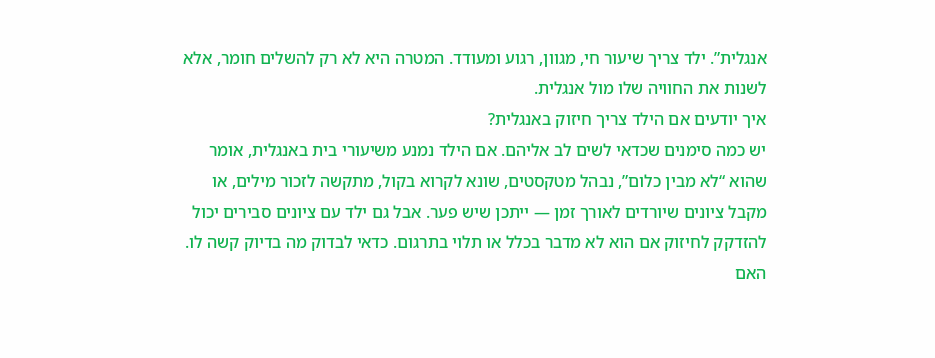אנגלית”. ילד צריך שיעור חי, מגוון, רגוע ומעודד. המטרה היא לא רק להשלים חומר, אלא לשנות את החוויה שלו מול אנגלית.
איך יודעים אם הילד צריך חיזוק באנגלית?
יש כמה סימנים שכדאי לשים לב אליהם. אם הילד נמנע משיעורי בית באנגלית, אומר שהוא “לא מבין כלום”, נבהל מטקסטים, שונא לקרוא בקול, מתקשה לזכור מילים, או מקבל ציונים שיורדים לאורך זמן — ייתכן שיש פער. אבל גם ילד עם ציונים סבירים יכול להזדקק לחיזוק אם הוא לא מדבר בכלל או תלוי בתרגום. כדאי לבדוק מה בדיוק קשה לו. האם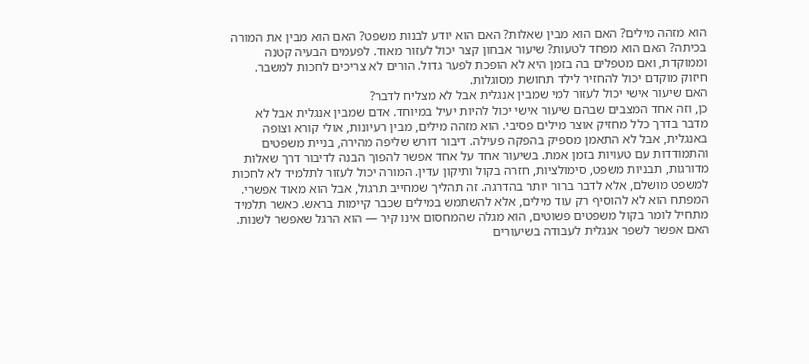הוא מזהה מילים? האם הוא מבין שאלות? האם הוא יודע לבנות משפט? האם הוא מבין את המורה בכיתה? האם הוא מפחד לטעות? שיעור אבחון קצר יכול לעזור מאוד. לפעמים הבעיה קטנה וממוקדת, ואם מטפלים בה בזמן היא לא הופכת לפער גדול. הורים לא צריכים לחכות למשבר. חיזוק מוקדם יכול להחזיר לילד תחושת מסוגלות.
האם שיעור אישי יכול לעזור למי שמבין אנגלית אבל לא מצליח לדבר?
כן, וזה אחד המצבים שבהם שיעור אישי יכול להיות יעיל במיוחד. אדם שמבין אנגלית אבל לא מדבר בדרך כלל מחזיק אוצר מילים פסיבי. הוא מזהה מילים, מבין רעיונות, אולי קורא וצופה באנגלית, אבל לא התאמן מספיק בהפקה פעילה. דיבור דורש שליפה מהירה, בניית משפטים והתמודדות עם טעויות בזמן אמת. בשיעור אחד על אחד אפשר להפוך הבנה לדיבור דרך שאלות מדורגות, תבניות משפט, סימולציות, חזרה בקול ותיקון עדין. המורה יכול לעזור לתלמיד לא לחכות למשפט מושלם, אלא לדבר ברור יותר בהדרגה. זה תהליך שמחייב תרגול, אבל הוא מאוד אפשרי. המפתח הוא לא להוסיף רק עוד מילים, אלא להשתמש במילים שכבר קיימות בראש. כאשר תלמיד מתחיל לומר בקול משפטים פשוטים, הוא מגלה שהמחסום אינו קיר — הוא הרגל שאפשר לשנות.
האם אפשר לשפר אנגלית לעבודה בשיעורים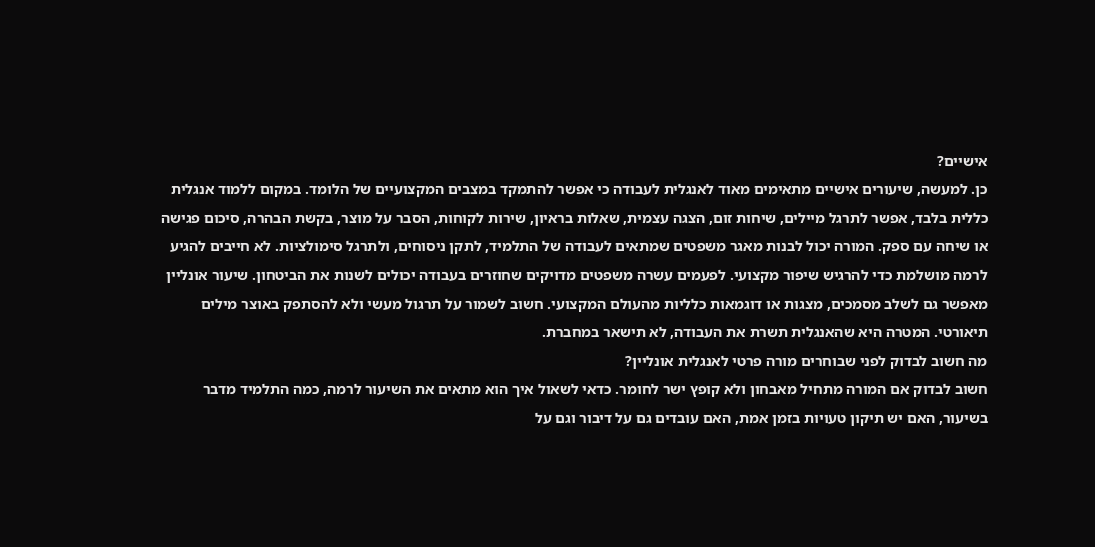אישיים?
כן. למעשה, שיעורים אישיים מתאימים מאוד לאנגלית לעבודה כי אפשר להתמקד במצבים המקצועיים של הלומד. במקום ללמוד אנגלית כללית בלבד, אפשר לתרגל מיילים, שיחות זום, הצגה עצמית, שאלות בראיון, שירות לקוחות, הסבר על מוצר, בקשת הבהרה, סיכום פגישה או שיחה עם ספק. המורה יכול לבנות מאגר משפטים שמתאים לעבודה של התלמיד, לתקן ניסוחים, ולתרגל סימולציות. לא חייבים להגיע לרמה מושלמת כדי להרגיש שיפור מקצועי. לפעמים עשרה משפטים מדויקים שחוזרים בעבודה יכולים לשנות את הביטחון. שיעור אונליין מאפשר גם לשלב מסמכים, מצגות או דוגמאות כלליות מהעולם המקצועי. חשוב לשמור על תרגול מעשי ולא להסתפק באוצר מילים תיאורטי. המטרה היא שהאנגלית תשרת את העבודה, לא תישאר במחברת.
מה חשוב לבדוק לפני שבוחרים מורה פרטי לאנגלית אונליין?
חשוב לבדוק אם המורה מתחיל מאבחון ולא קופץ ישר לחומר. כדאי לשאול איך הוא מתאים את השיעור לרמה, כמה התלמיד מדבר בשיעור, האם יש תיקון טעויות בזמן אמת, האם עובדים גם על דיבור וגם על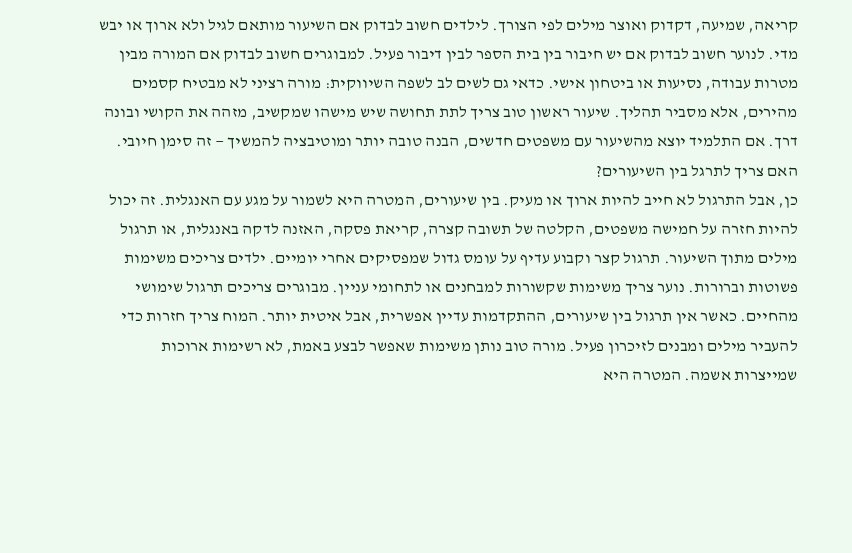קריאה, שמיעה, דקדוק ואוצר מילים לפי הצורך. לילדים חשוב לבדוק אם השיעור מותאם לגיל ולא ארוך או יבש מדי. לנוער חשוב לבדוק אם יש חיבור בין בית הספר לבין דיבור פעיל. למבוגרים חשוב לבדוק אם המורה מבין מטרות עבודה, נסיעות או ביטחון אישי. כדאי גם לשים לב לשפה השיווקית: מורה רציני לא מבטיח קסמים מהירים, אלא מסביר תהליך. שיעור ראשון טוב צריך לתת תחושה שיש מישהו שמקשיב, מזהה את הקושי ובונה דרך. אם התלמיד יוצא מהשיעור עם משפטים חדשים, הבנה טובה יותר ומוטיבציה להמשיך — זה סימן חיובי.
האם צריך לתרגל בין השיעורים?
כן, אבל התרגול לא חייב להיות ארוך או מעיק. בין שיעורים, המטרה היא לשמור על מגע עם האנגלית. זה יכול להיות חזרה על חמישה משפטים, הקלטה של תשובה קצרה, קריאת פסקה, האזנה לדקה באנגלית, או תרגול מילים מתוך השיעור. תרגול קצר וקבוע עדיף על עומס גדול שמפסיקים אחרי יומיים. ילדים צריכים משימות פשוטות וברורות. נוער צריך משימות שקשורות למבחנים או לתחומי עניין. מבוגרים צריכים תרגול שימושי מהחיים. כאשר אין תרגול בין שיעורים, ההתקדמות עדיין אפשרית, אבל איטית יותר. המוח צריך חזרות כדי להעביר מילים ומבנים לזיכרון פעיל. מורה טוב נותן משימות שאפשר לבצע באמת, לא רשימות ארוכות שמייצרות אשמה. המטרה היא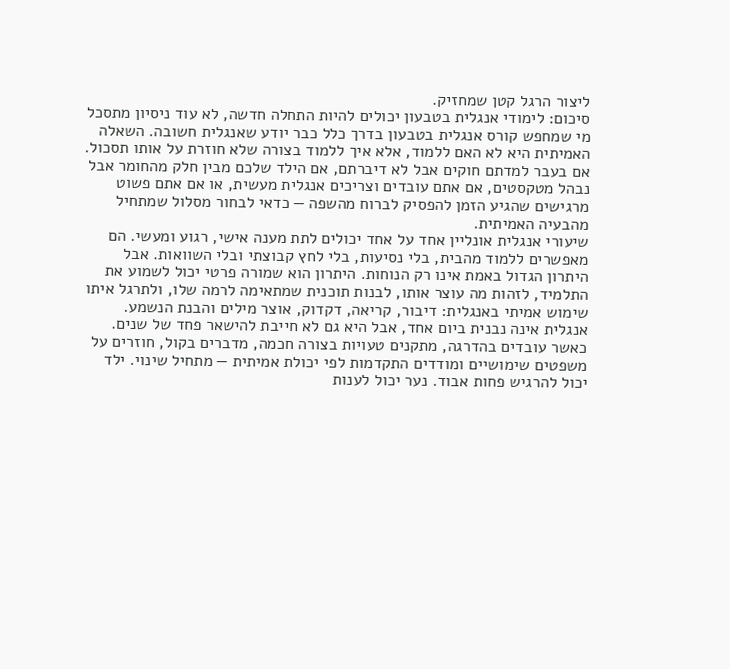ליצור הרגל קטן שמחזיק.
סיכום: לימודי אנגלית בטבעון יכולים להיות התחלה חדשה, לא עוד ניסיון מתסכל
מי שמחפש קורס אנגלית בטבעון בדרך כלל כבר יודע שאנגלית חשובה. השאלה האמיתית היא לא האם ללמוד, אלא איך ללמוד בצורה שלא חוזרת על אותו תסכול. אם בעבר למדתם חוקים אבל לא דיברתם, אם הילד שלכם מבין חלק מהחומר אבל נבהל מטקסטים, אם אתם עובדים וצריכים אנגלית מעשית, או אם אתם פשוט מרגישים שהגיע הזמן להפסיק לברוח מהשפה — כדאי לבחור מסלול שמתחיל מהבעיה האמיתית.
שיעורי אנגלית אונליין אחד על אחד יכולים לתת מענה אישי, רגוע ומעשי. הם מאפשרים ללמוד מהבית, בלי נסיעות, בלי לחץ קבוצתי ובלי השוואות. אבל היתרון הגדול באמת אינו רק הנוחות. היתרון הוא שמורה פרטי יכול לשמוע את התלמיד, לזהות מה עוצר אותו, לבנות תוכנית שמתאימה לרמה שלו, ולתרגל איתו שימוש אמיתי באנגלית: דיבור, קריאה, דקדוק, אוצר מילים והבנת הנשמע.
אנגלית אינה נבנית ביום אחד, אבל היא גם לא חייבת להישאר פחד של שנים. כאשר עובדים בהדרגה, מתקנים טעויות בצורה חכמה, מדברים בקול, חוזרים על משפטים שימושיים ומודדים התקדמות לפי יכולת אמיתית — מתחיל שינוי. ילד יכול להרגיש פחות אבוד. נער יכול לענות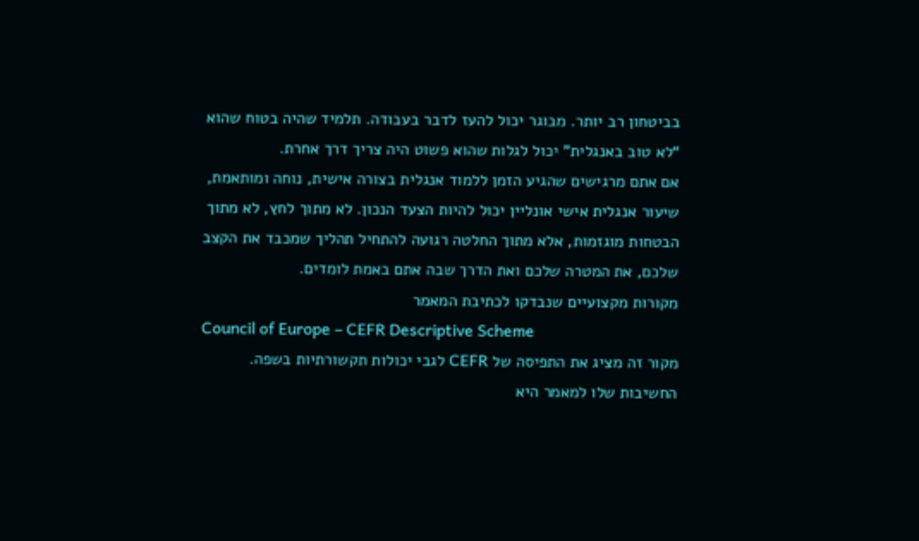בביטחון רב יותר. מבוגר יכול להעז לדבר בעבודה. תלמיד שהיה בטוח שהוא “לא טוב באנגלית” יכול לגלות שהוא פשוט היה צריך דרך אחרת.
אם אתם מרגישים שהגיע הזמן ללמוד אנגלית בצורה אישית, נוחה ומותאמת, שיעור אנגלית אישי אונליין יכול להיות הצעד הנכון. לא מתוך לחץ, לא מתוך הבטחות מוגזמות, אלא מתוך החלטה רגועה להתחיל תהליך שמכבד את הקצב שלכם, את המטרה שלכם ואת הדרך שבה אתם באמת לומדים.
מקורות מקצועיים שנבדקו לכתיבת המאמר
Council of Europe – CEFR Descriptive Scheme
מקור זה מציג את התפיסה של CEFR לגבי יכולות תקשורתיות בשפה. החשיבות שלו למאמר היא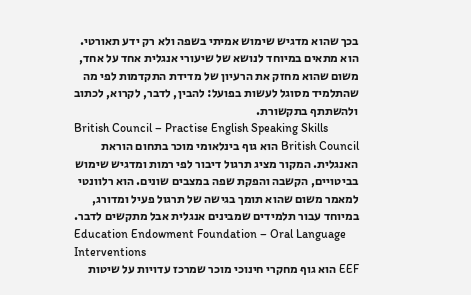בכך שהוא מדגיש שימוש אמיתי בשפה ולא רק ידע תאורטי. הוא מתאים במיוחד לנושא של שיעורי אנגלית אחד על אחד, משום שהוא מחזק את הרעיון של מדידת התקדמות לפי מה שהתלמיד מסוגל לעשות בפועל: להבין, לדבר, לקרוא, לכתוב ולהשתתף בתקשורת.
British Council – Practise English Speaking Skills
British Council הוא גוף בינלאומי מוכר בתחום הוראת האנגלית. המקור מציג תרגול דיבור לפי רמות ומדגיש שימוש בביטויים, הקשבה והפקת שפה במצבים שונים. הוא רלוונטי למאמר משום שהוא תומך בגישה של תרגול פעיל ומדורג, במיוחד עבור תלמידים שמבינים אנגלית אבל מתקשים לדבר.
Education Endowment Foundation – Oral Language Interventions
EEF הוא גוף מחקרי חינוכי מוכר שמרכז עדויות על שיטות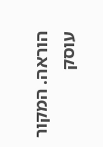הוראה. המקור עוסק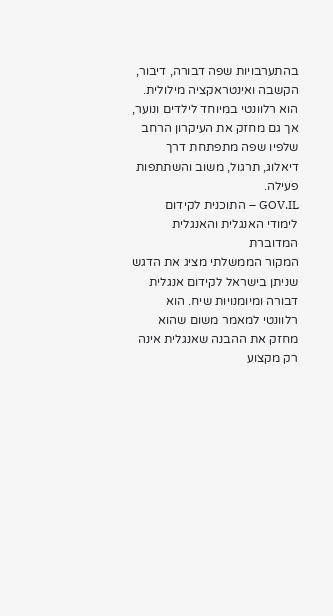בהתערבויות שפה דבורה, דיבור, הקשבה ואינטראקציה מילולית. הוא רלוונטי במיוחד לילדים ונוער, אך גם מחזק את העיקרון הרחב שלפיו שפה מתפתחת דרך דיאלוג, תרגול, משוב והשתתפות פעילה.
GOV.IL – התוכנית לקידום לימודי האנגלית והאנגלית המדוברת
המקור הממשלתי מציג את הדגש שניתן בישראל לקידום אנגלית דבורה ומיומנויות שיח. הוא רלוונטי למאמר משום שהוא מחזק את ההבנה שאנגלית אינה רק מקצוע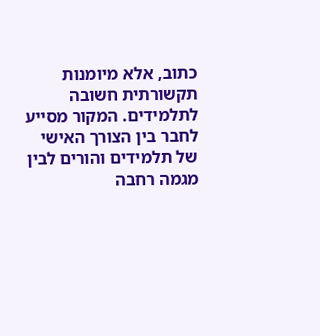כתוב, אלא מיומנות תקשורתית חשובה לתלמידים. המקור מסייע לחבר בין הצורך האישי של תלמידים והורים לבין מגמה רחבה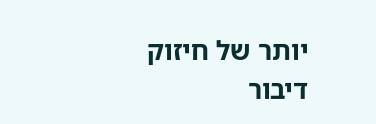יותר של חיזוק דיבור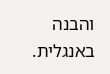והבנה באנגלית.